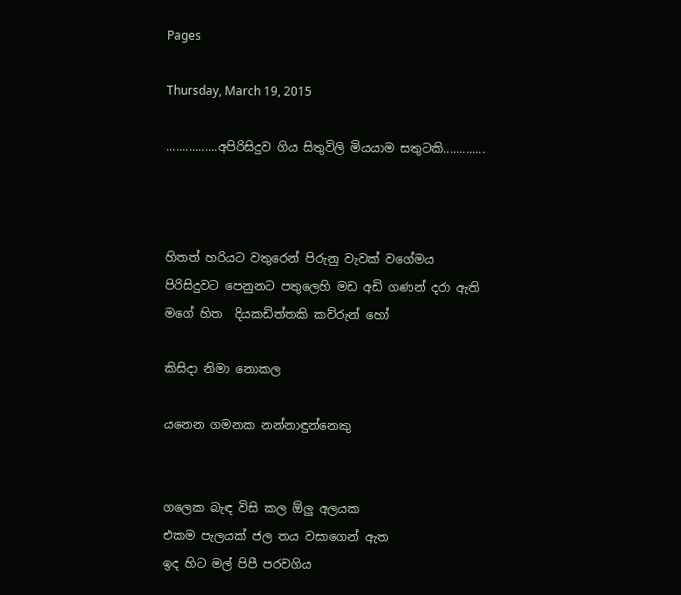Pages

Thursday, March 19, 2015

................අපිරිසිදුව ගිය සිතුවිලි මියයාම සතුටකි.............



හිතත් හරියට වතුරෙන් පිරුනු වැවක් වගේමය
පිරිසිදුවට පෙනුනට පතුලෙහි මඩ අඩි ගණන් දරා ඇති
මගේ හිත  දියකඩිත්තකි කව්රුන් හෝ

කිසිදා නිමා නොකල

යනෙන ගමනක නන්නාඳුන්නෙකු


ගලෙක බැඳ විසි කල ඕලු අලයක
එකම පැලයක් ජල තය වසාගෙන් ඇත
ඉද හිට මල් පිපී පරවගිය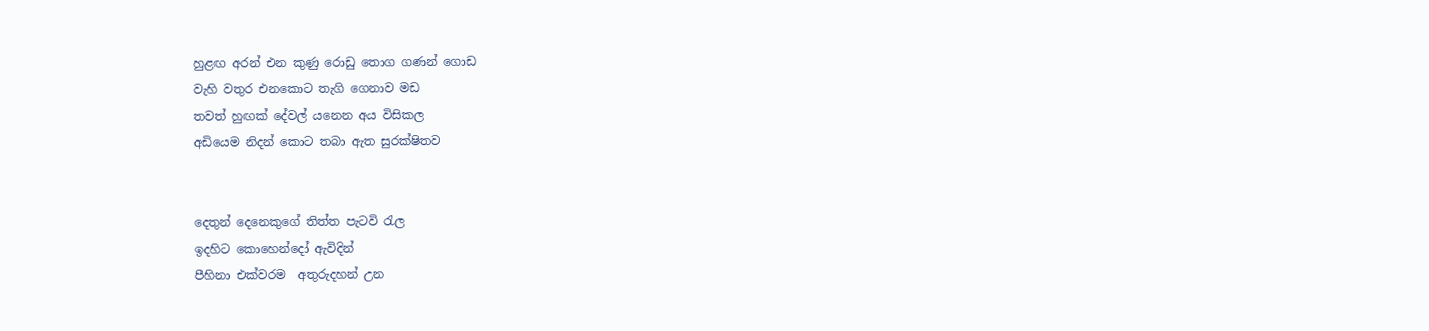හුළඟ අරන් එන කුණු රොඩු තොග ගණන් ගොඩ
වැහි වතුර එනකොට තැගි ගෙනාව මඩ
තවත් හුඟක් දේවල් යනෙන අය විසිකල
අඩියෙම නිදන් කොට තබා ඇත සුරක්ෂිතව


දෙතුන් දෙනෙකුගේ තිත්ත පැටවි රැල
ඉදහිට කොහෙන්දෝ ඇවිදින්
පීහිනා එක්වරම  අතුරුදහන් උන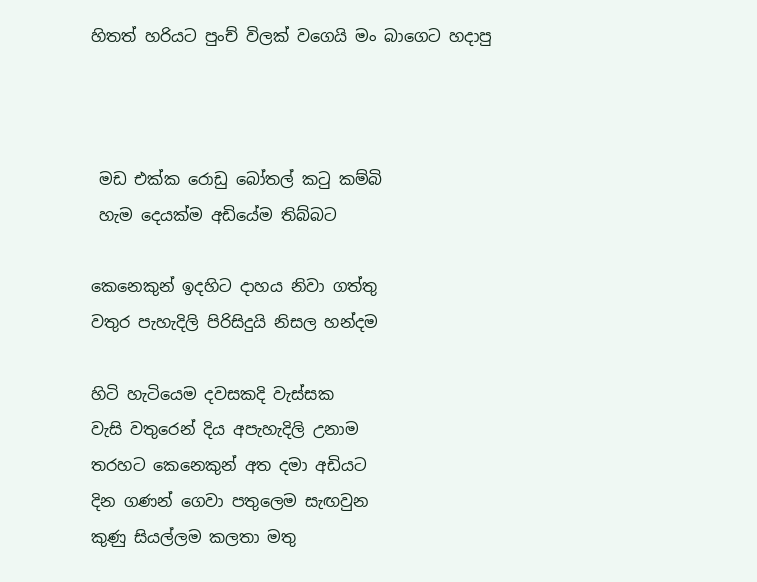හිතත් හරියට පුංච් විලක් වගෙයි මං බාගෙට හදාපු



 මඩ එක්ක රොඩු බෝතල් කටු කම්බි
 හැම දෙයක්ම අඩියේම තිබ්බට

කෙනෙකුන් ඉදහිට දාහය නිවා ගත්තු
වතුර පැහැදිලි පිරිසිදුයි නිසල හන්දම

හිටි හැටියෙම දවසකදි වැස්සක
වැසි වතුරෙන් දිය අපැහැදිලි උනාම
තරහට කෙනෙකුන් අත දමා අඩියට
දින ගණන් ගෙවා පතුලෙම සැඟවුන
කුණු සියල්ලම කලතා මතු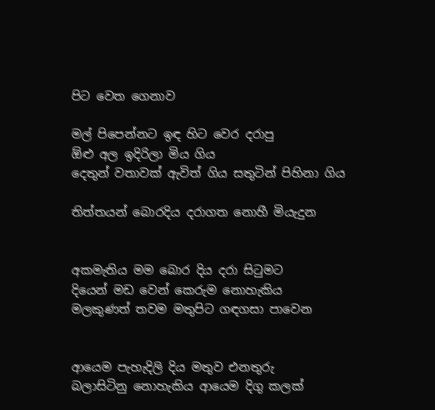පිට වෙත ගෙනාව

මල් පිපෙන්නට ඉඳ හිට වෙර දරාපු
ඕළු අල ඉදිරිලා මිය ගිය
දෙතුන් වතාවක් ඇවිත් ගිය සතුටින් පිහිනා ගිය

තිත්තයන් බොරදිය දරාගත නොහී මියැදුන


අකමැතිය මම බොර දිය දරා සිටුමට
දියෙන් මඩ වෙන් කෙරුම නොහැකිය
මලකුණත් තවම මතුපිට ගඳගසා පාවෙන


ආයෙම පැහැදිලි දිය මතුව එනතුරු
බලාසිටිනු නොහැකිය ආයෙම දිගු කලක්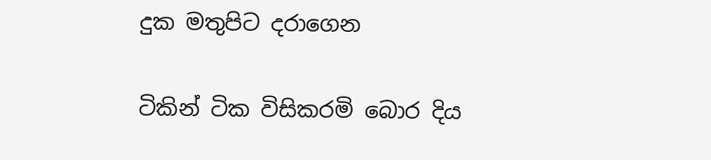දුක මතුපිට දරාගෙන

ටිකින් ටික විසිකරමි බොර දිය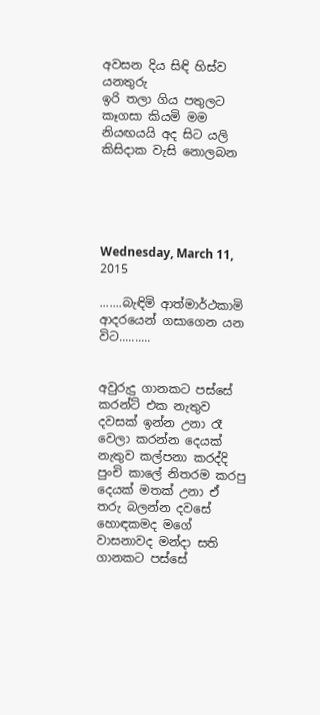අවසන දිය සිඳි හිස්ව යනතුරු
ඉරි තලා ගිය පතුලට කෑගසා කියමි මම
නියඟයයි අද සිට යලි කිසිදාක වැසි නොලබන





Wednesday, March 11, 2015

.......බැඳිමි ආත්මාර්ථකාමි ආදරයෙන් ගසාගෙන යන විට..........


අවුරුදු ගානකට පස්සේ කරන්ට් එක නැතුව දවසක් ඉන්න උනා රෑ වෙලා කරන්න දෙයක් නැතුව කල්පනා කරද්දි පුංචි කාලේ නිතරම කරපු දෙයක් මතක් උනා ඒ තරු බලන්න දවසේ හොඳකමද මගේ වාසනාවද මන්දා සති ගානකට පස්සේ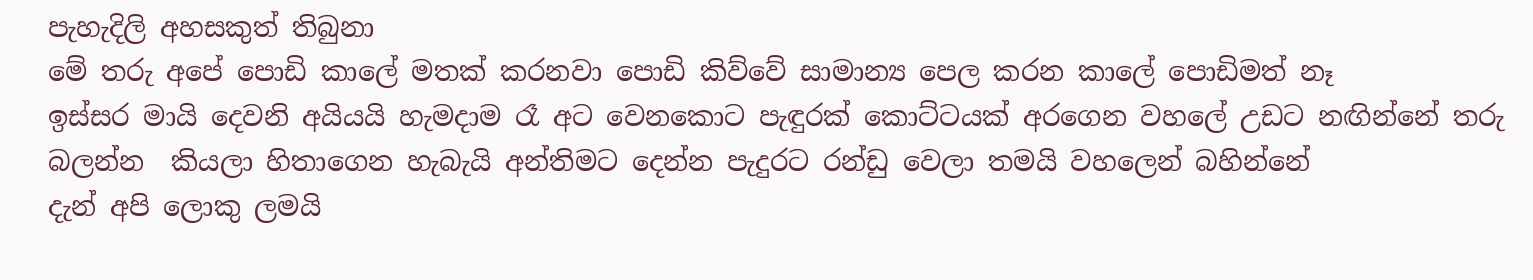පැහැදිලි අහසකුත් තිබුනා
මේ තරු අපේ පොඩි කාලේ මතක් කරනවා පොඩි කිව්වේ සාමාන්‍ය පෙල කරන කාලේ පොඩිමත් නෑ
ඉස්සර මායි දෙවනි අයියයි හැමදාම රෑ අට වෙනකොට පැඳුරක් කොට්ටයක් අරගෙන වහලේ උඩට නඟින්නේ තරු බලන්න  කියලා හිතාගෙන හැබැයි අන්තිමට දෙන්න පැදුරට රන්ඩු වෙලා තමයි වහලෙන් බහින්නේ
දැන් අපි ලොකු ලමයි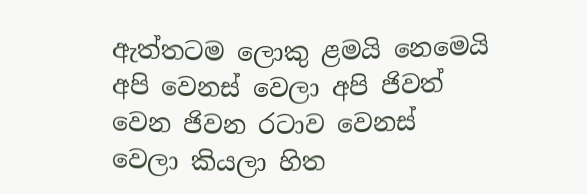ඇත්තටම ලොකු ළමයි නෙමෙයි අපි වෙනස් වෙලා අපි ජිවත් වෙන ජිවන රටාව වෙනස් වෙලා කියලා හිත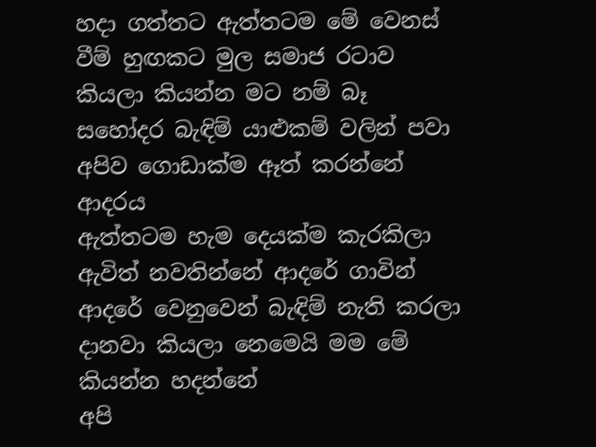හදා ගත්තට ඇත්තටම මේ වෙනස් වීම් හුඟකට මුල සමාජ රටාව කියලා කියන්න මට නම් බෑ
සහෝදර බැඳිම් යාළුකම් වලින් පවා අපිව ගොඩාක්ම ඈත් කරන්නේ ආදරය
ඇත්තටම හැම දෙයක්ම කැරකිලා ඇවිත් නවතින්නේ ආදරේ ගාවින්
ආදරේ වෙනුවෙන් බැඳිම් නැති කරලා දානවා කියලා නෙමෙයි මම මේ කියන්න හදන්නේ
අපි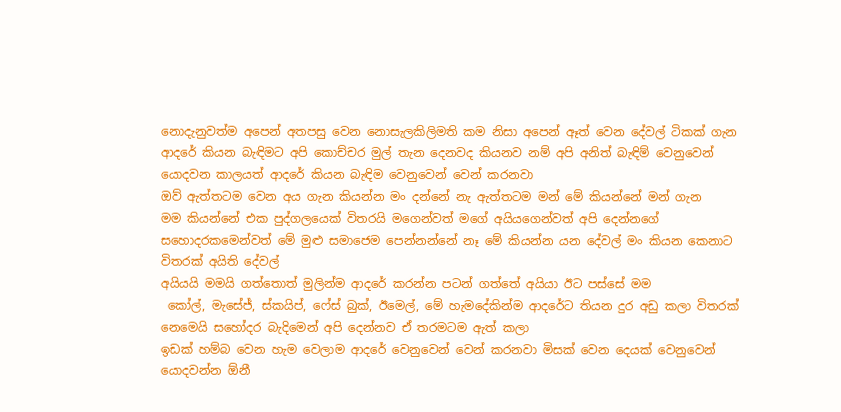නොදැනුවත්ම අපෙන් අතපසු වෙන නොසැලකිලිමති කම නිසා අපෙන් ඈත් වෙන දේවල් ටිකක් ගැන
ආදරේ කියන බැඳිමට අපි කොච්චර මුල් තැන දෙනවද කියනව නම් අපි අනිත් බැඳිම් වෙනුවෙන් යොදවන කාලයත් ආදරේ කියන බැඳිම වෙනුවෙන් වෙන් කරනවා
ඔව් ඇත්තටම වෙන අය ගැන කියන්න මං දන්නේ නැ ඇත්තටම මන් මේ කියන්නේ මන් ගැන
මම කියන්නේ එක පුද්ගලයෙක් විතරයි මගෙන්වත් මගේ අයියගෙන්වත් අපි දෙන්නගේ සහොදරකමෙන්වත් මේ මුළු සමාජෙම පෙන්නන්නේ නෑ මේ කියන්න යන දේවල් මං කියන කෙනාට විතරක් අයිති දේවල්
අයියයි මමයි ගත්තොත් මුලින්ම ආදරේ කරන්න පටන් ගත්තේ අයියා ඊට පස්සේ මම
 කෝල්, මැසේජ්, ස්කයිප්, ෆේස් බුක්, ඊමෙල්, මේ හැමදේකින්ම ආදරේට තියන දුර අඩු කලා විතරක් නෙමෙයි සහෝදර බැදිමෙන් අපි දෙන්නව ඒ තරමටම ඇත් කලා
ඉඩක් හම්බ වෙන හැම වෙලාම ආදරේ වෙනුවෙන් වෙන් කරනවා මිසක් වෙන දෙයක් වෙනුවෙන් යොදවන්න ඕනී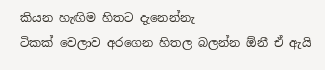කියන හැඟිම හිතට දැනෙන්නැ
ටිකක් වෙලාව අරගෙන හිතල බලන්න ඕනී ඒ ඇයි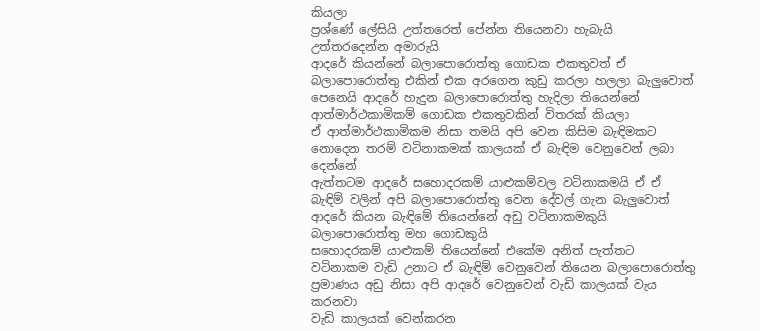කියලා
ප්‍රශ්ණේ ලේසියි උත්තරෙත් පේන්න තියෙනවා හැබැයි උත්තරදෙන්න අමාරුයි
ආදරේ කියන්නේ බලාපොරොත්තු ගොඩක එකතුවත් ඒ බලාපොරොත්තු එකින් එක අරගෙන කුඩු කරලා හලලා බැලුවොත් පෙනෙයි ආදරේ හැදුන බලාපොරොත්තු හැදිලා තියෙන්නේ ආත්මාර්ථකාමිකම් ගොඩක එකතුවකින් විතරක් කියලා
ඒ ආත්මාර්ථකාමිකම නිසා තමයි අපි වෙන කිසිම බැඳිමකට නොදෙන තරම් වටිනාකමක් කාලයක් ඒ බැඳිම වෙනුවෙන් ලබා දෙන්නේ
ඇත්තටම ආදරේ සහොදරකම් යාළුකම්වල වටිනාකමයි ඒ ඒ බැඳිම් වලින් අපි බලාපොරොත්තු වෙන දේවල් ගැන බැලුවොත් ආදරේ කියන බැඳිමේ තියෙන්නේ අඩු වටිනාකමකුයි බලාපොරොත්තු මහ ගොඩකුයි
සහොදරකම් යාළුකම් තියෙන්නේ එකේම අනිත් පැත්තට වටිනාකම වැඩි උනාට ඒ බැඳිම් වෙනුවෙන් තියෙන බලාපොරොත්තු ප්‍රමාණය අඩු නිසා අපි ආදරේ වෙනුවෙන් වැඩි කාලයක් වැය කරනවා
වැඩි කාලයක් වෙන්කරන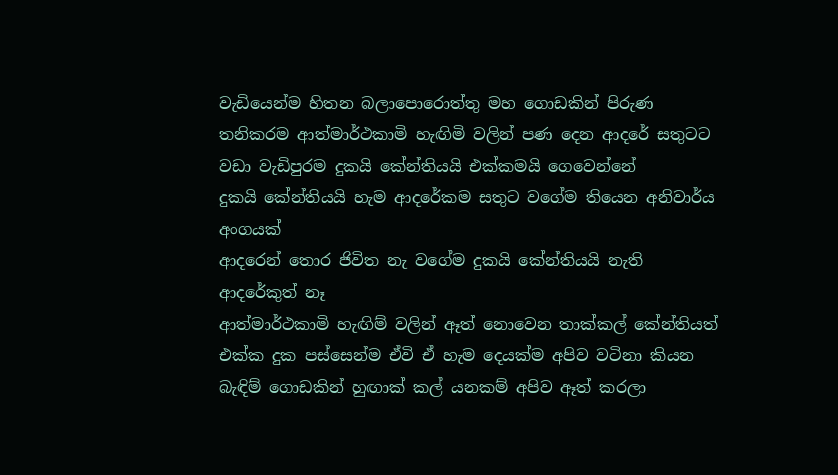වැඩියෙන්ම හිතන බලාපොරොත්තු මහ ගොඩකින් පිරුණ තනිකරම ආත්මාර්ථකාමි හැඟිමි වලින් පණ දෙන ආදරේ සතුටට වඩා වැඩිපුරම දුකයි කේන්තියයි එක්කමයි ගෙවෙන්නේ
දුකයි කේන්තියයි හැම ආදරේකම සතුට වගේම තියෙන අනිවාර්ය අංගයක්
ආදරෙන් තොර ජිවිත නැ වගේම දුකයි කේන්තියයි නැති ආදරේකුත් නෑ
ආත්මාර්ථකාමි හැඟිම් වලින් ඈත් නොවෙන තාක්කල් කේන්තියත් එක්ක දුක පස්සෙන්ම ඒවි ඒ හැම දෙයක්ම අපිව වටිනා කියන බැඳිම් ගොඩකින් හුඟාක් කල් යනකම් අපිව ඈත් කරලා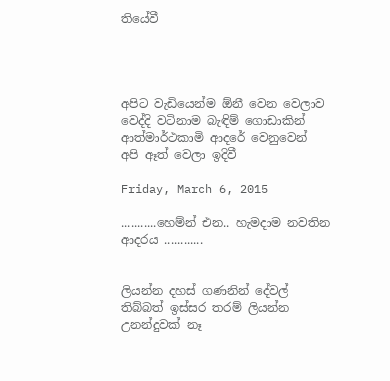තියේවී




අපිට වැඩියෙන්ම ඕනී වෙන වෙලාව වෙද්දි වටිනාම බැඳිම් ගොඩාකින් ආත්මාර්ථකාමි ආදරේ වෙනුවෙන් අපි ඈත් වෙලා ඉදිවී

Friday, March 6, 2015

...........හෙම්න් එන.. හැමදාම නවතින ආදරය ............


ලියන්න දහස් ගණනින් දේවල් තිබ්බත් ඉස්සර තරම් ලියන්න උනන්දුවක් නෑ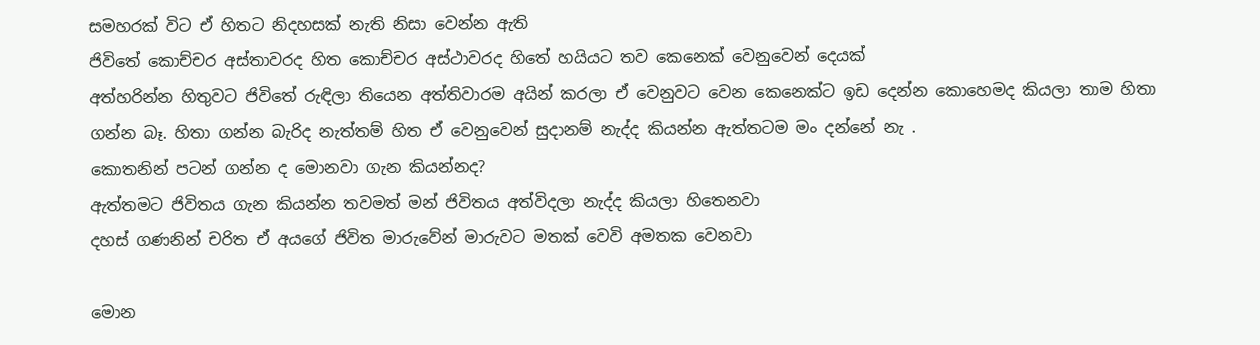සමහරක් විට ඒ හිතට නිදහසක් නැති නිසා වෙන්න ඇති
ජිවිතේ කොච්චර අස්තාවරද හිත කොච්චර අස්ථාවරද හිතේ හයියට තව කෙනෙක් වෙනුවෙන් දෙයක්
අත්හරින්න හිතුවට ජිවිතේ රුඳිලා තියෙන අත්තිවාරම අයින් කරලා ඒ වෙනුවට වෙන කෙනෙක්ට ඉඩ දෙන්න කොහෙමද කියලා තාම හිතා ගන්න බෑ. හිතා ගන්න බැරිද නැත්තම් හිත ඒ වෙනුවෙන් සුදානම් නැද්ද කියන්න ඇත්තටම මං දන්නේ නැ .
කොතනින් පටන් ගන්න ද මොනවා ගැන කියන්නද?
ඇත්තමට ජිවිතය ගැන කියන්න තවමත් මන් ජිවිතය අත්විදලා නැද්ද කියලා හිතෙනවා
දහස් ගණනින් චරිත ඒ අයගේ ජිවිත මාරුවේන් මාරුවට මතක් වෙවි අමතක වෙනවා

මොන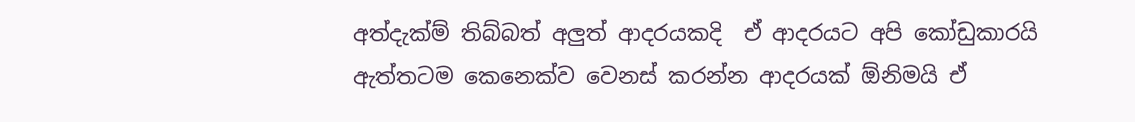අත්දැක්ම් තිබ්බත් අලුත් ආදරයකදි  ඒ ආදරයට අපි කෝඩුකාරයි
ඇත්තටම කෙනෙක්ව වෙනස් කරන්න ආදරයක් ඕනිමයි ඒ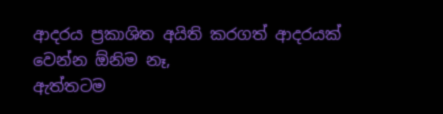ආදරය ප්‍රකාශිත අයිති කරගත් ආදරයක් වෙන්න ඕනිම නෑ,
ඇත්තටම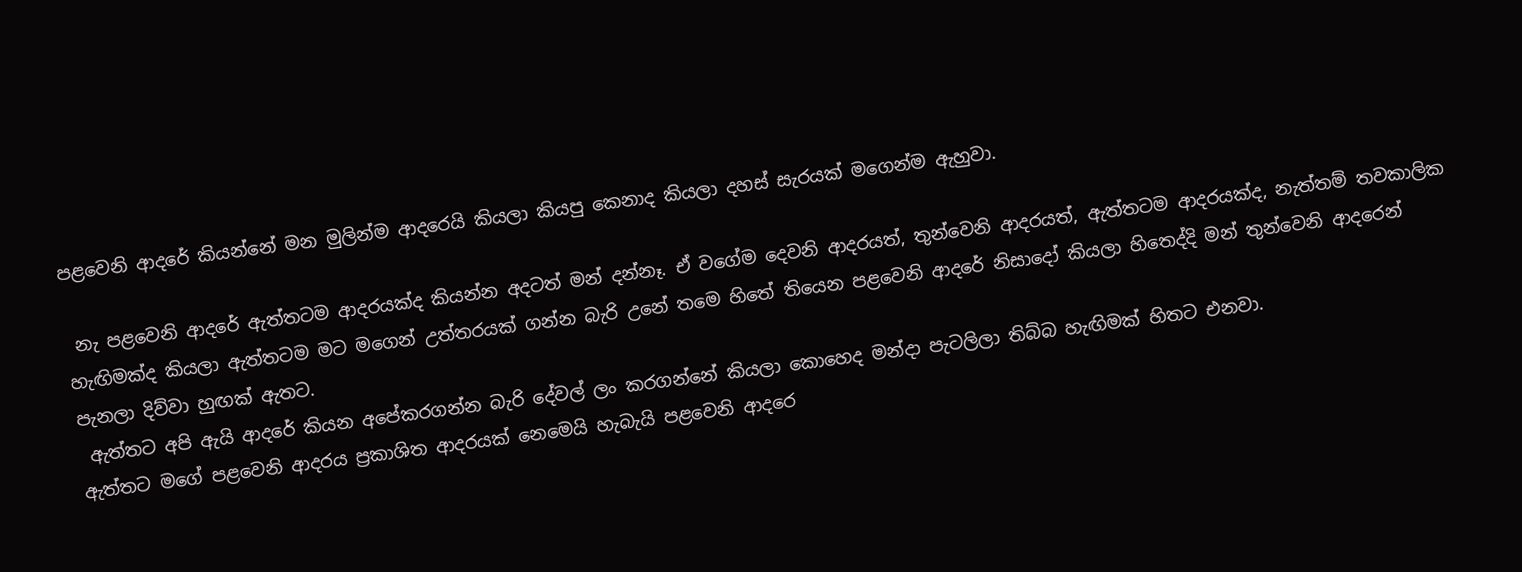පළවෙනි ආදරේ කියන්නේ මන මුලින්ම ආදරෙයි කියලා කියපු කෙනාද කියලා දහස් සැරයක් මගෙන්ම ඇහුවා.

 නැ පළවෙනි ආදරේ ඇත්තටම ආදරයක්ද කියන්න අදටත් මන් දන්නෑ. ඒ වගේම දෙවනි ආදරයත්, තුන්වෙනි ආදරයත්, ඇත්තටම ආදරයක්ද, නැත්තම් තවකාලික හැඟිමක්ද කියලා ඇත්තටම මට මගෙන් උත්තරයක් ගන්න බැරි උනේ තමෙ හිතේ තියෙන පළවෙනි ආදරේ නිසාදෝ කියලා හිතෙද්දි මන් තුන්වෙනි ආදරෙන් පැනලා දිව්වා හුඟක් ඇතට.
 ඇත්තට අපි ඇයි ආදරේ කියන අපේකරගන්න බැරි දේවල් ලං කරගන්නේ කියලා කොහෙද මන්දා පැටලිලා තිබ්බ හැඟිමක් හිතට එනවා.
ඇත්තට මගේ පළවෙනි ආදරය ප්‍රකාශිත ආදරයක් නෙමෙයි හැබැයි පළවෙනි ආදරෙ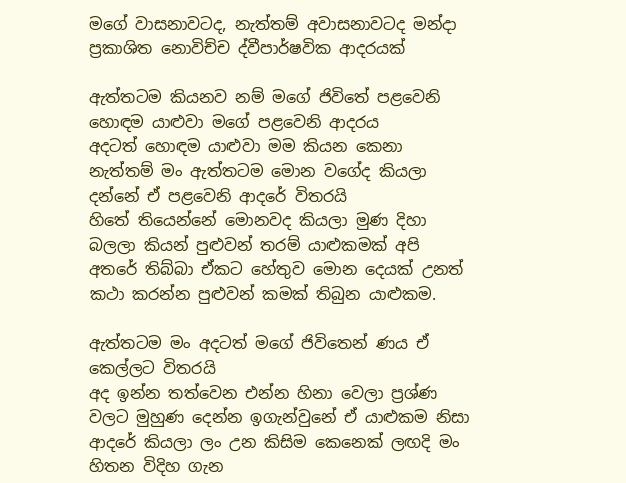මගේ වාසනාවටද, නැත්තම් අවාසනාවටද මන්දා ප්‍රකාශිත නොවිච්ච ද්වීපාර්ෂවික ආදරයක්

ඇත්තටම කියනව නම් මගේ ජිවිතේ පළවෙනි හොඳම යාළුවා මගේ පළවෙනි ආදරය
අදටත් හොඳම යාළුවා මම කියන කෙනා නැත්තම් මං ඇත්තටම මොන වගේද කියලා දන්නේ ඒ පළවෙනි ආදරේ විතරයි
හිතේ තියෙන්නේ මොනවද කියලා මුණ දිහා බලලා කියන් පුළුවන් තරම් යාළුකමක් අපි අතරේ තිබ්බා ඒකට හේතුව මොන දෙයක් උනත් කථා කරන්න පුළුවන් කමක් තිබුන යාළුකම.

ඇත්තටම මං අදටත් මගේ ජිවිතෙන් ණය ඒ කෙල්ලට විතරයි
අද ඉන්න තත්වෙන එන්න හිනා වෙලා ප්‍රශ්ණ වලට මුහුණ දෙන්න ඉගැන්වුනේ ඒ යාළුකම නිසා
ආදරේ කියලා ලං උන කිසිම කෙනෙක් ලඟදි මං හිතන විදිහ ගැන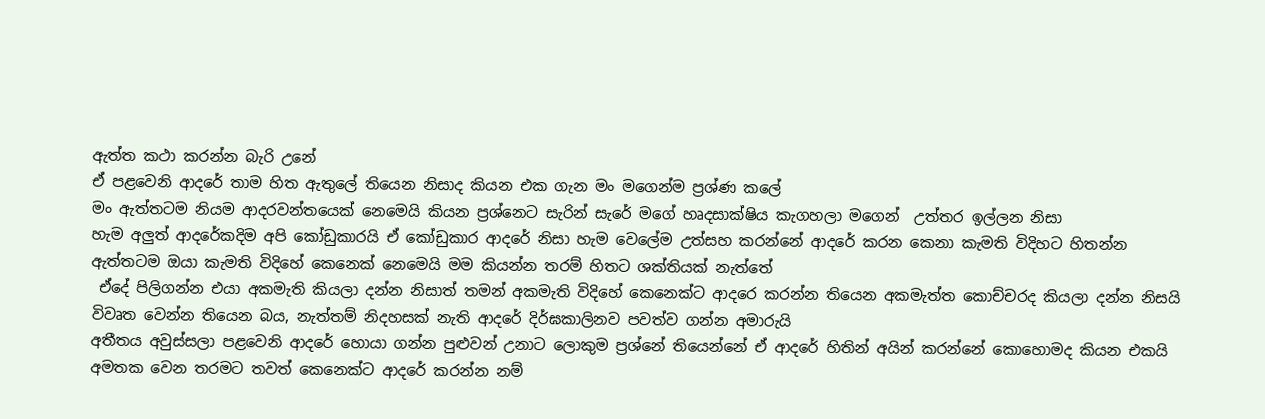ඇත්ත කථා කරන්න බැරි උනේ
ඒ පළවෙනි ආදරේ තාම හිත ඇතුලේ තියෙන නිසාද කියන එක ගැන මං මගෙන්ම ප්‍රශ්ණ කලේ
මං ඇත්තටම නියම ආදරවන්තයෙක් නෙමෙයි කියන ප්‍රශ්නෙට සැරින් සැරේ මගේ හෘදසාක්ෂිය කැගහලා මගෙන්  උත්තර ඉල්ලන නිසා
හැම අලුත් ආදරේකදිම අපි කෝඩුකාරයි ඒ කෝඩුකාර ආදරේ නිසා හැම වෙලේම උත්සහ කරන්නේ ආදරේ කරන කෙනා කැමති විදිහට හිතන්න
ඇත්තටම ඔයා කැමති විදිහේ කෙනෙක් නෙමෙයි මම කියන්න තරම් හිතට ශක්තියක් නැත්තේ
 ඒදේ පිලිගන්න එයා අකමැති කියලා දන්න නිසාත් තමන් අකමැති විදිහේ කෙනෙක්ට ආදරෙ කරන්න තියෙන අකමැත්ත කොච්චරද කියලා දන්න නිසයි
විවෘත වෙන්න තියෙන බය, නැත්තම් නිදහසක් නැති ආදරේ දිර්ඝකාලිනව පවත්ව ගන්න අමාරුයි
අතීතය අවුස්සලා පළවෙනි ආදරේ හොයා ගන්න පුළුවන් උනාට ලොකුම ප්‍රශ්නේ තියෙන්නේ ඒ ආදරේ හිතින් අයින් කරන්නේ කොහොමද කියන එකයි
අමතක වෙන තරමට තවත් කෙනෙක්ට ආදරේ කරන්න නම්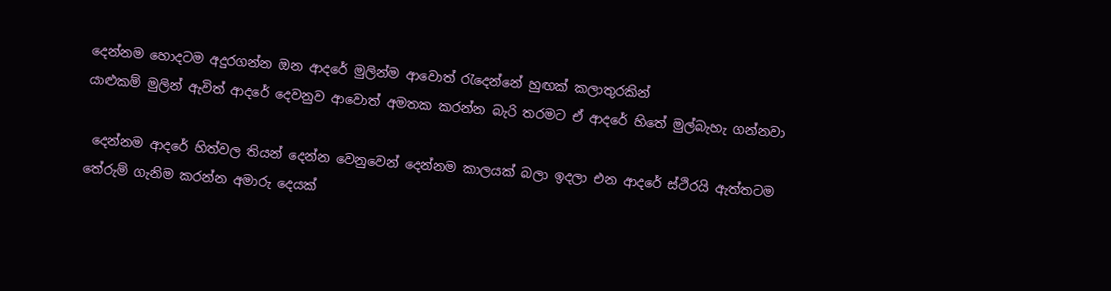දෙන්නම හොදටම අදුරගන්න ඔන ආදරේ මුලින්ම ආවොත් රැදෙන්නේ හුඟක් කලාතුරකින්
යාළුකම් මුලින් ඇවිත් ආදරේ දෙවනුව ආවොත් අමතක කරන්න බැරි තරමට ඒ ආදරේ හිතේ මුල්බැහැ ගන්නවා

 දෙන්නම ආදරේ හිත්වල තියන් දෙන්න වෙනුවෙන් දෙන්නම කාලයක් බලා ඉදලා එන ආදරේ ස්ථිරයි ඇත්තටම තේරුම් ගැනිම කරන්න අමාරු දෙයක්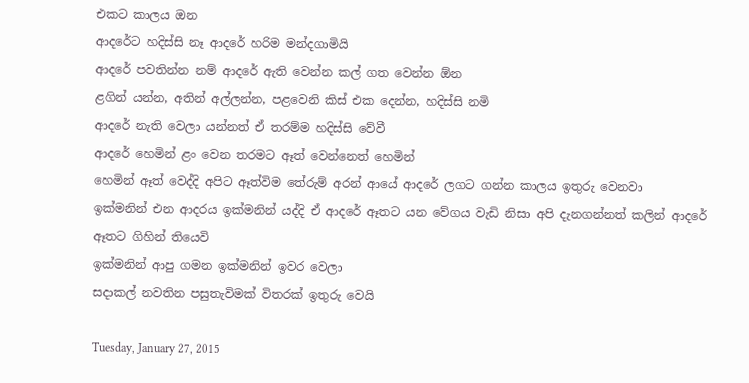එකට කාලය ඔන
ආදරේට හදිස්සි නෑ ආදරේ හරිම මන්දගාමියි
ආදරේ පවතින්න නම් ආදරේ ඇති වෙන්න කල් ගත වෙන්න ඕන
ළගින් යන්න, අතින් අල්ලන්න, පළවෙනි කිස් එක දෙන්න, හදිස්සි නමි
ආදරේ නැති වෙලා යන්නත් ඒ තරම්ම හදිස්සි වේවී
ආදරේ හෙමින් ළං වෙන තරමට ඈත් වෙන්නෙත් හෙමින්
හෙමින් ඈත් වෙද්දි අපිට ඈත්විම තේරුම් අරන් ආයේ ආදරේ ලගට ගන්න කාලය ඉතුරු වෙනවා
ඉක්මනින් එන ආදරය ඉක්මනින් යද්දි ඒ ආදරේ ඈතට යන වේගය වැඩි නිසා අපි දැනගන්නත් කලින් ආදරේ ඈතට ගිහින් තියෙවි
ඉක්මනින් ආපු ගමන ඉක්මනින් ඉවර වෙලා
සදාකල් නවතින පසුතැවිමක් විතරක් ඉතුරු වෙයි

Tuesday, January 27, 2015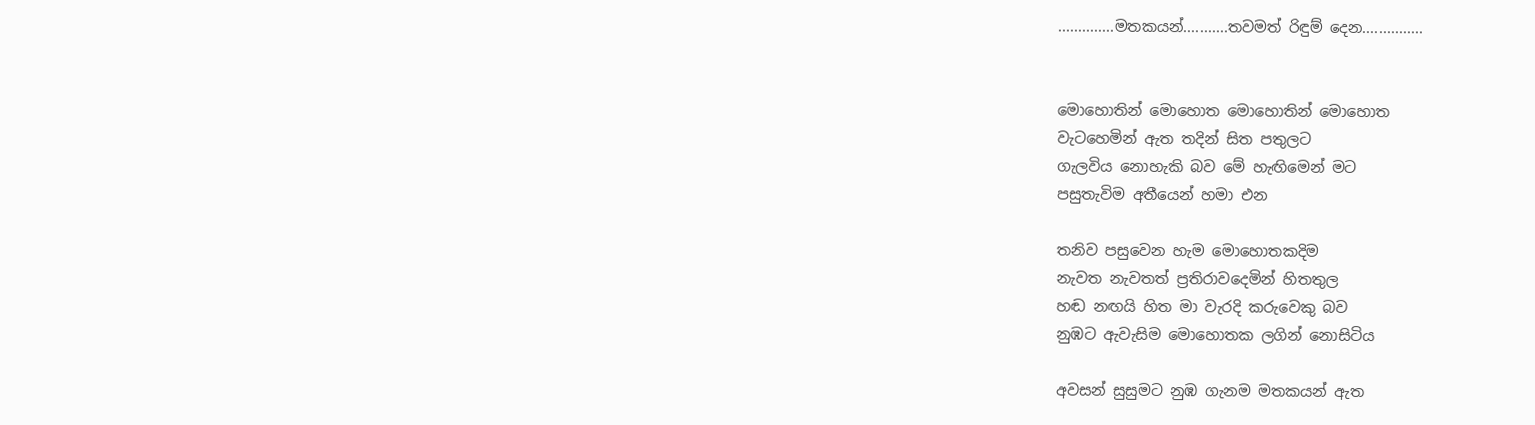..............මතකයන්...........තවමත් රිඳුම් දෙන...............


මොහොතින් මොහොත මොහොතින් මොහොත
වැටහෙමින් ඇත තදින් සිත පතුලට
ගැලවිය නොහැකි බව මේ හැඟිමෙන් මට
පසුතැවිම අතීයෙන් හමා එන

තනිව පසුවෙන හැම මොහොතකදිම
නැවත නැවතත් ප්‍රතිරාවදෙමින් හිතතුල
හඬ නඟයි හිත මා වැරදි කරුවෙකු බව
නුඹට ඇවැසිම මොහොතක ලගින් නොසිටිය

අවසන් සුසුමට නුඹ ගැනම මතකයන් ඇත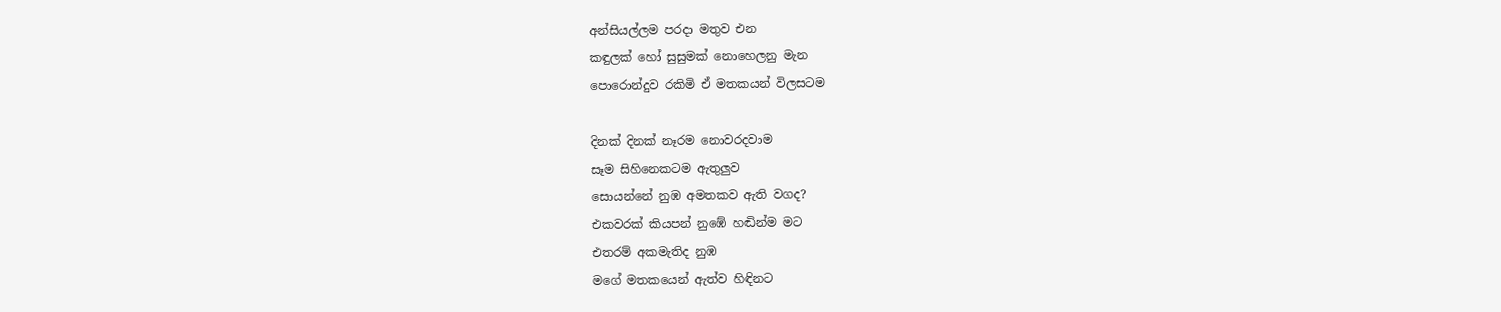අන්සියල්ලම පරදා මතුව එන
කඳුලක් හෝ සුසුමක් නොහෙලනු මැන
පොරොන්දුව රකිමි ඒ මතකයන් විලසටම

දිනක් දිනක් නෑරම නොවරදවාම
සෑම සිහිනෙකටම ඇතුලුව
සොයන්නේ නුඹ අමතකව ඇති වගද?
එකවරක් කියපන් නුඹේ හඬින්ම මට
එතරම් අකමැතිද නුඹ
මගේ මතකයෙන් ඇත්ව හිඳිනට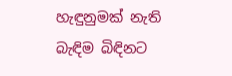හැඳුනුමක් නැති බැඳිම බිඳිනට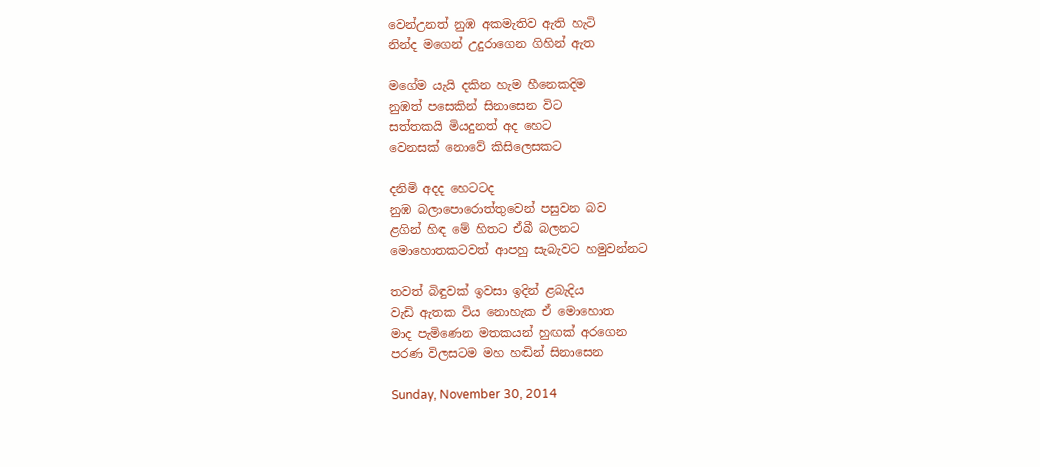වෙන්උනත් නුඹ අකමැතිව ඇති හැටි
නින්ද මගෙන් උදුරාගෙන ගිහින් ඇත

මගේම යැයි දකින හැම හීනෙකදිම
නුඹත් පසෙකින් සිනාසෙන විට
සත්තකයි මියදුනත් අද හෙට
වෙනසක් නොවේ කිසිලෙසකට

දනිමි අදද හෙටටද
නුඹ බලාපොරොත්තුවෙන් පසුවන බව
ළගින් හිඳ මේ හිතට ඒබී බලනට
මොහොතකටවත් ආපහු සැබැවට හමුවන්නට

තවත් බිඳුවක් ඉවසා ඉදින් ළබැදිය
වැඩි ඇතක විය නොහැක ඒ මොහොත
මාද පැමිණෙන මතකයන් හුඟක් අරගෙන
පරණ විලසටම මහ හඬින් සිනාසෙන

Sunday, November 30, 2014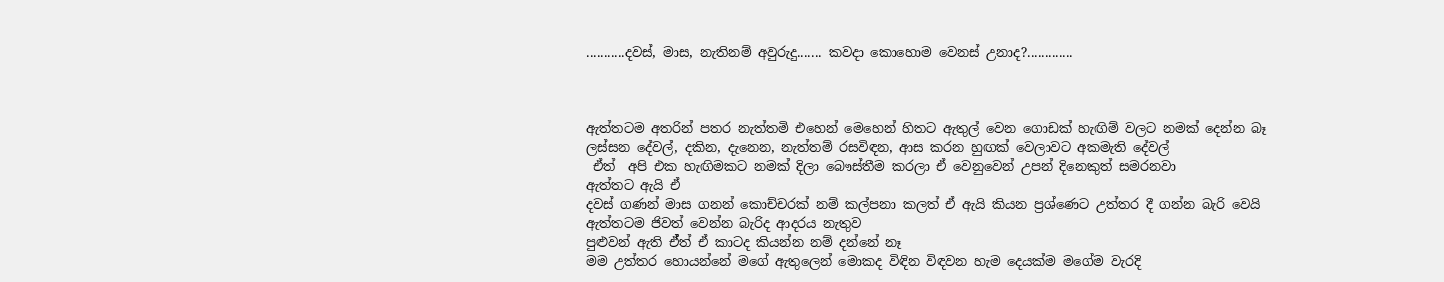...........දවස්, මාස, නැතිනම් අවුරුදු....... කවදා කොහොම වෙනස් උනාද?.............



ඇත්තටම අතරින් පතර නැත්තමි එහෙන් මෙහෙන් හිතට ඇතුල් වෙන ගොඩක් හැඟිම් වලට නමක් දෙන්න බෑ
ලස්සන දේවල්, දකින, දැනෙන, නැත්තම් රසවිඳන, ආස කරන හුඟක් වෙලාවට අකමැති දේවල්
 ඒත්  අපි එක හැඟිමකට නමක් දිලා බෞස්තීම කරලා ඒ වෙනුවෙන් උපන් දිනෙකුත් සමරනවා
ඇත්තට ඇයි ඒ
දවස් ගණන් මාස ගනන් කොච්චරක් නම් කල්පනා කලත් ඒ ඇයි කියන ප්‍රශ්ණෙට උත්තර දී ගන්න බැරි වෙයි
ඇත්තටම ජිවත් වෙන්න බැරිද ආදරය නැතුව
පුළුවන් ඇති ඒ්‍ත් ඒ කාටද කියන්න නම් දන්නේ නෑ
මම උත්තර හොයන්නේ මගේ ඇතුලෙන් මොකද විඳින විඳවන හැම දෙයක්ම මගේම වැරදි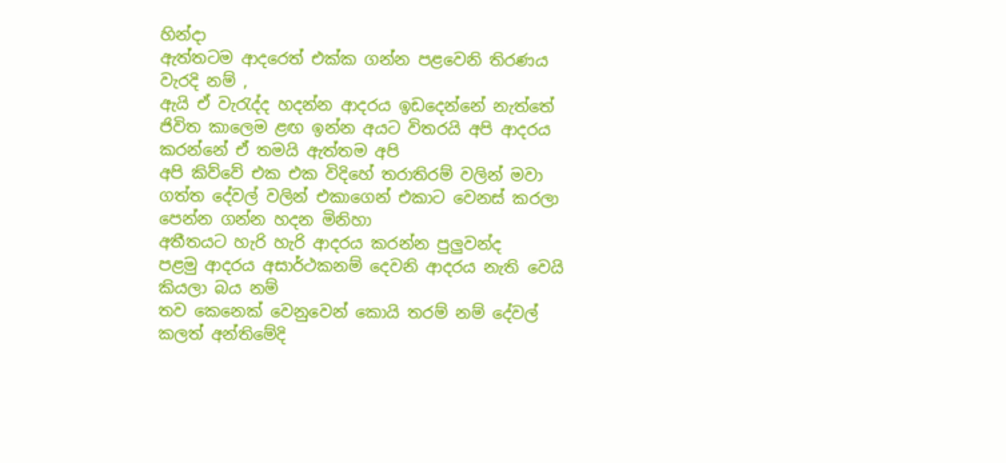හින්දා
ඇත්තටම ආදරෙත් එක්ක ගන්න පළවෙනි තිරණය වැරදි නම් ,
ඇයි ඒ වැරැද්ද හදන්න ආදරය ඉඩදෙන්නේ නැත්තේ
ජිවිත කාලෙම ළඟ ඉන්න අයට විතරයි අපි ආදරය කරන්නේ ඒ තමයි ඇත්තම අපි
අපි කිව්වේ එක එක විදිහේ තරාතිරම් වලින් මවා ගත්ත දේවල් වලින් එකාගෙන් එකාට වෙනස් කරලා පෙන්න ගන්න හදන මිනිහා
අතීතයට හැරි හැරි ආදරය කරන්න පුලුවන්ද
පළමු ආදරය අසාර්ථකනම් දෙවනි ආදරය නැති වෙයි කියලා බය නම්
තව කෙනෙක් වෙනුවෙන් කොයි තරම් නම් දේවල් කලත් අන්තිමේදි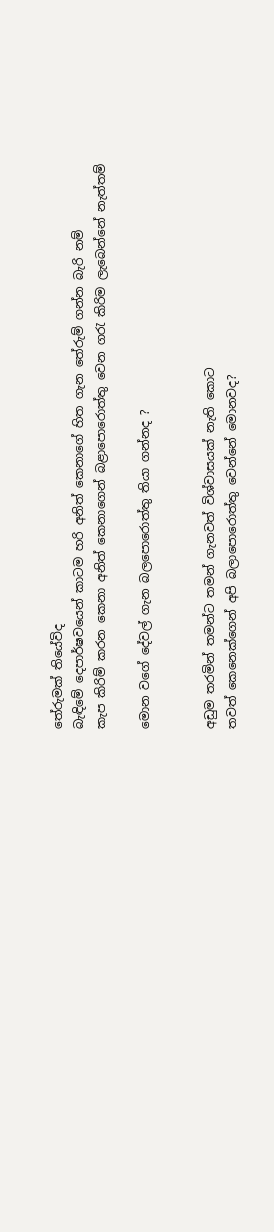තේරුමක් තියේවිද
බැඳිමේ දෙපාර්ෂවයෙන් කාටම හරි අනිත් කෙනාගේ හිත ගැන තේරුම් ගන්න බැරි නම්
කැප කිරිම් කරන කෙනා අනිත් කෙනාගෙන් බළාපොරොත්තු වෙන ගරැ කිරිම ලැබෙන්නේ නැත්තම්

මොන වගේ දේවල් ගැන බලපොරොත්තු තියා ගන්නද ?


අඩුම තරමින් තමන්ට තමන් ගැනවත් විශ්වාසයක් නැති කොට
තවත් කෙනෙක්ගෙන් අපි බලාපොරොත්තු වෙන්නේ මොනවද?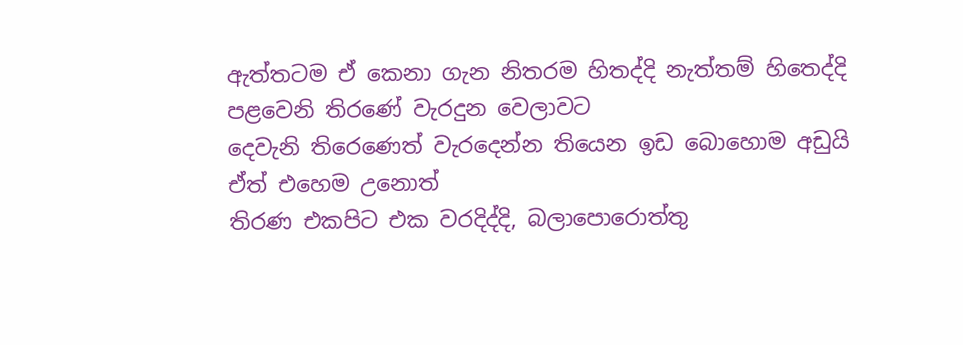ඇත්තටම ඒ කෙනා ගැන නිතරම හිතද්දි නැත්තම් හිතෙද්දි
පළවෙනි තිරණේ වැරදුන වෙලාවට
දෙවැනි තිරෙණෙත් වැරදෙන්න තියෙන ඉඩ බොහොම අඩුයි
ඒත් එ‍හෙම උනොත්
තිරණ එකපිට එක වරදිද්දි, බලාපොරොත්තු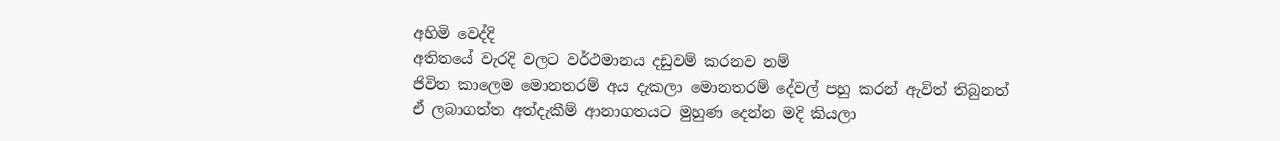අහිමි වෙද්දි
අතිතයේ වැරදි වලට වර්ථමානය දඩුවම් කරනව නම්
ජිවිත කාලෙම මොනතරම් අය දැකලා මොනතරම් දේවල් පහු කරන් ඇවිත් තිබුනත්
ඒ ලබාගත්ත අත්දැකීම් ආනාගතයට මුහුණ දෙන්න මදි කියලා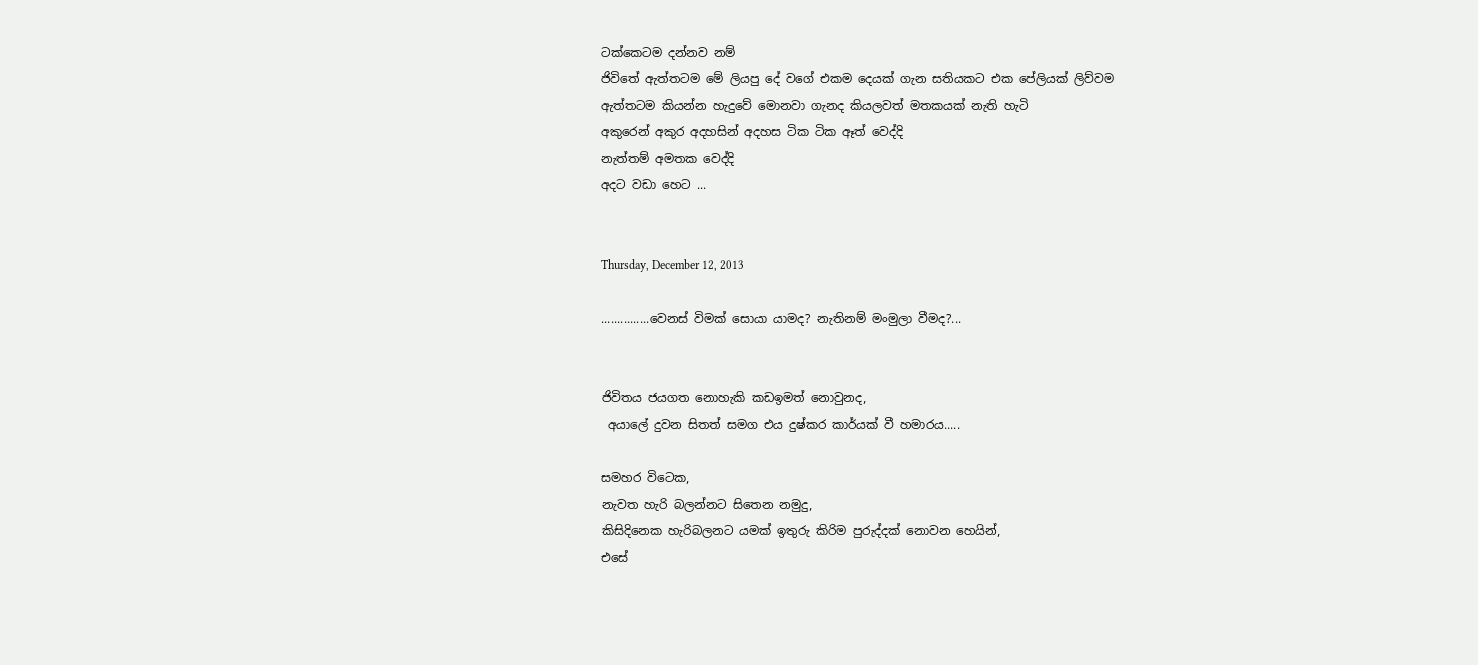ටක්කෙටම දන්නව නම්
ජිවිතේ ඇත්තටම මේ ලියපු දේ වගේ එකම දෙයක් ගැන සතියකට එක පේලියක් ලිව්වම
ඇත්තටම කියන්න හැදුවේ මොනවා ගැනද කියලවත් මතකයක් නැති හැටි
අකුරෙන් අකුර අදහසින් අදහස ටික ටික ඈත් වෙද්දි
නැත්තම් අමතක වෙද්දි
අදට වඩා හෙට ...


Thursday, December 12, 2013

...............වෙනස් විමක් සොයා යාමද? නැතිනම් මංමුලා වීමද?...


ජිවිතය ජයගත නොහැකි කඩඉමත් නොවුනද,
 අයාලේ දුවන සිතත් සමග එය දුෂ්කර කාර්යක් වී හමාරය.....

සමහර විටෙක,
නැවත හැරි බලන්නට සිතෙන නමුදු,
කිසිදිනෙක හැරිබලනට යමක් ඉතුරු කිරිම පුරුද්දක් නොවන හෙයින්,
එසේ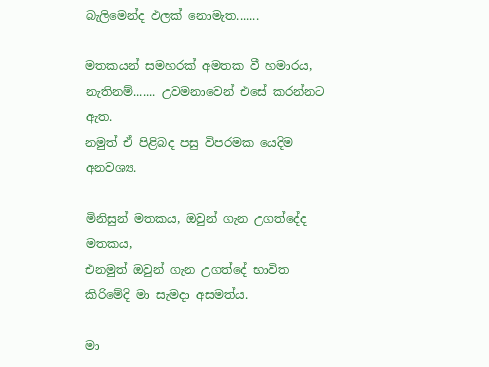බැලිමෙන්ද ඵලක් නොමැත.......

මතකයන් සමහරක් අමතක වී හමාරය,
නැතිනම්....... උවමනාවෙන් එසේ කරන්නට ඇත.
නමුත් ඒ පිළිබද පසු විපරමක යෙදිම අනවශ්‍ය.

මිනිසුන් මතකය, ඔවුන් ගැන උගත්දේද මතකය,
එනමුත් ඔවුන් ගැන උගත්දේ භාවිත කිරිමේදි මා සැමදා අසමත්ය.

මා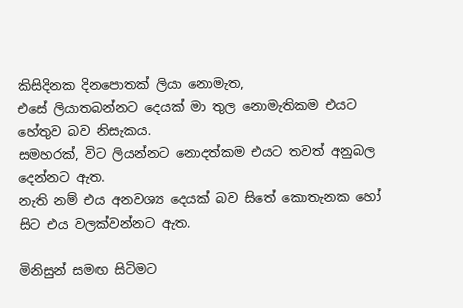කිසිදිනක දිනපොතක් ලියා නොමැත,
එසේ ලියාතබන්නට දෙයක් මා තුල නොමැතිකම එයට හේතුව බව නිසැකය.
සමහරක්, විට ලියන්නට නොදත්කම එයට තවත් අනුබල දෙන්නට ඇත.
නැති නම් එය අනවශ්‍ය දෙයක් බව සිතේ කොතැනක හෝ සිට එය වලක්වන්නට ඇත.

මිනිසුන් සමඟ සිටිමට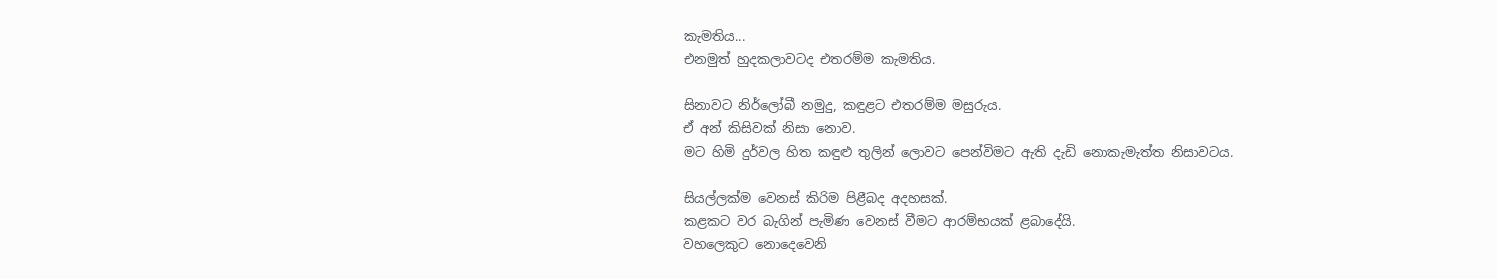කැමතිය...
එනමුත් හුදකලාවටද එතරම්ම කැමතිය.

සිනාවට නිර්ලෝබී නමුදු, කඳුළට එතරම්ම මසුරුය.
ඒ අන් කිසිවක් නිසා නොව.
මට හිමි දුර්වල හිත කඳුළු තුලින් ලොවට පෙන්විමට ඇති දැඩි නොකැමැත්ත නිසාවටය.

සියල්ලක්ම වෙනස් කිරිම පිළීබද අදහසක්.
කළකට වර බැගින් පැමිණ වෙනස් වීමට ආරම්භයක් ළබාදේයි.
වහලෙකුට නොදෙවෙනි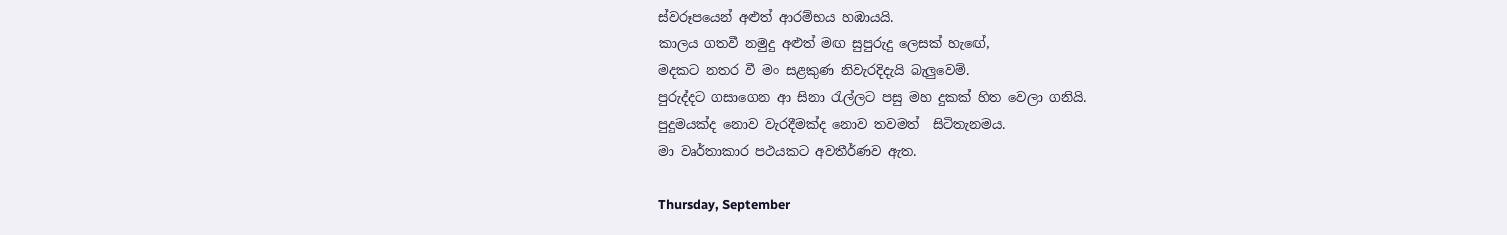ස්වරූපයෙන් අළුත් ආරම්භය හඹායයි.
කාලය ගතවී නමුදු අළුත් මඟ සුපුරුදු ලෙසක් හැඟේ,
මදකට නතර වී මං සළකුණ නිවැරදිදැයි බැලුවෙම්.
පුරුද්දට ගසාගෙන ආ සිනා රැල්ලට පසු මහ දුකක් හිත වෙලා ගනියි.
පුදුමයක්ද නොව වැරදීමක්ද නොව තවමත්  සිටිතැනමය.
මා වෘර්තාකාර පථයකට අවතීර්ණව ඇත.

Thursday, September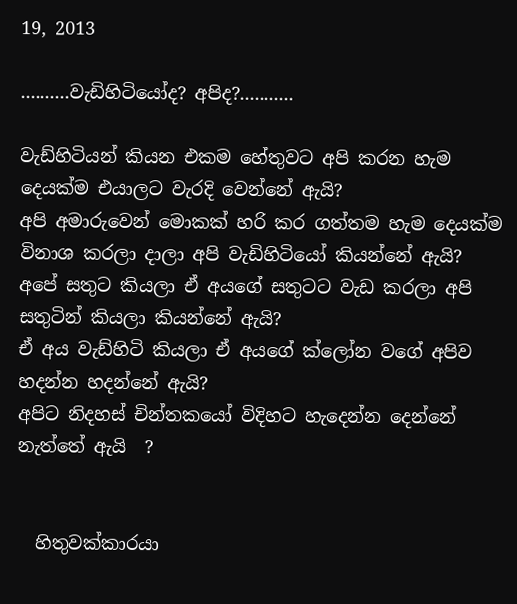19, 2013

..........වැඩිහිටියෝද? අපිද?...........

වැඩ්හිටියන් කියන එකම හේතුවට අපි කරන හැම දෙයක්ම එයාලට වැරදි වෙන්නේ ඇයි?
අපි අමාරුවෙන් මොකක් හරි කර ගත්තම හැම දෙයක්ම විනාශ කරලා දාලා අපි වැඩිහිටියෝ කියන්නේ ඇයි?
අපේ සතුට කියලා ඒ අයගේ සතුටට වැඩ කරලා අපි සතුටින් කියලා කියන්නේ ඇයි?
ඒ අය වැඩ්හිටි කියලා ඒ අයගේ ක්ලෝන වගේ අපිව හදන්න හදන්නේ ඇයි?
අපිට නිදහස් චින්තකයෝ විදිහට හැදෙන්න දෙන්නේ නැත්තේ ඇයි  ?


  හිතුවක්කාරයා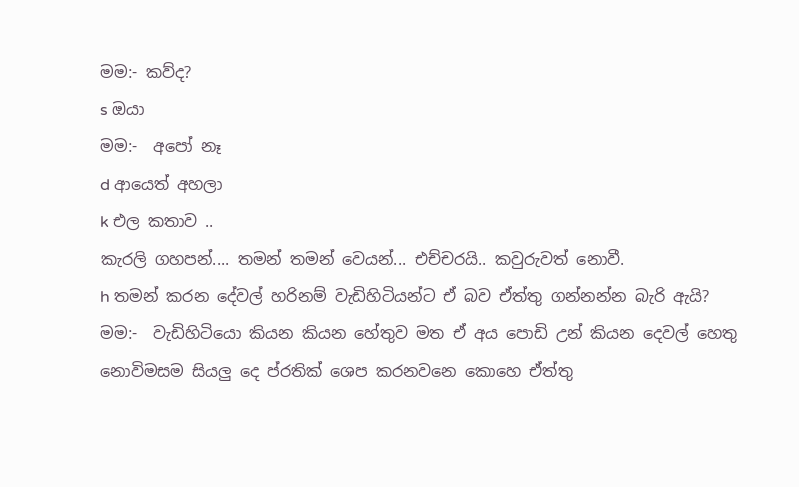මම:- කව්ද?
s ඔයා
මම:-  අපෝ නෑ
d ආයෙත් අහලා
k එල කතාව ..
කැරලි ගහපන්.... තමන් තමන් වෙයන්... එච්චරයි.. කවුරුවත් නොවී.
h තමන් කරන දේවල් හරිනම් වැඩිහිටියන්ට ඒ බව ඒත්තු ගන්නන්න බැරි ඇයි?
මම:-  වැඩිහිටියො කියන කියන හේතුව මත ඒ අය පොඩි උන් කියන දෙවල් හෙතු නොවිමසම සියලු දෙ ප්රතික් ශෙප කරනවනෙ කොහෙ ඒත්තු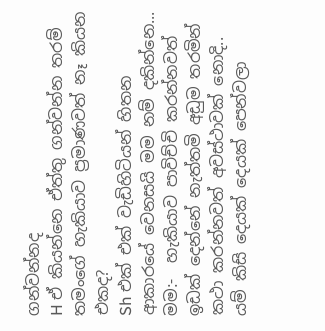ගන්වන්නද
H ඒ කියන්නෙ ඒත්තු ගන්වන්න තරම් තමංගේ හැකියාව ප්‍රමාණවත් නෑ කියන එකද?
Sh එක් එක් වැඩිහිටියන් හිතන ආකාරයේ වෙනසයි මම නම් දකින්නෙ...
මම:-  හැකියාව පාවිච්චි කරන්නවත් ඉඩක් දෙන්නේ නැත්තමි අඩුම තරමින් කථා කරන්නවත් අවස්ථාවක් නොදි.. යම් කිසි දෙයක් දෙයක් පෙන්වලා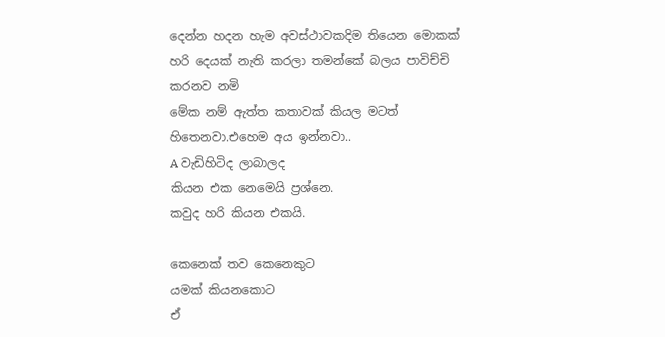දෙන්න හදන හැම අවස්ථාවකදිම තියෙන මොකක් හරි දෙයක් නැති කරලා තමන්කේ බලය පාවිච්චි කරනව නමි
මේක නම් ඇත්ත කතාවක් කියල මටත් හිතෙනවා.එහෙම අය ඉන්නවා..
A වැඩිහිටිද ලාබාලද
කියන එක නෙමෙයි ප්‍රශ්නෙ.
කවුද හරි කියන එකයි.

කෙනෙක් තව කෙනෙකුට
යමක් කියනකොට
ඒ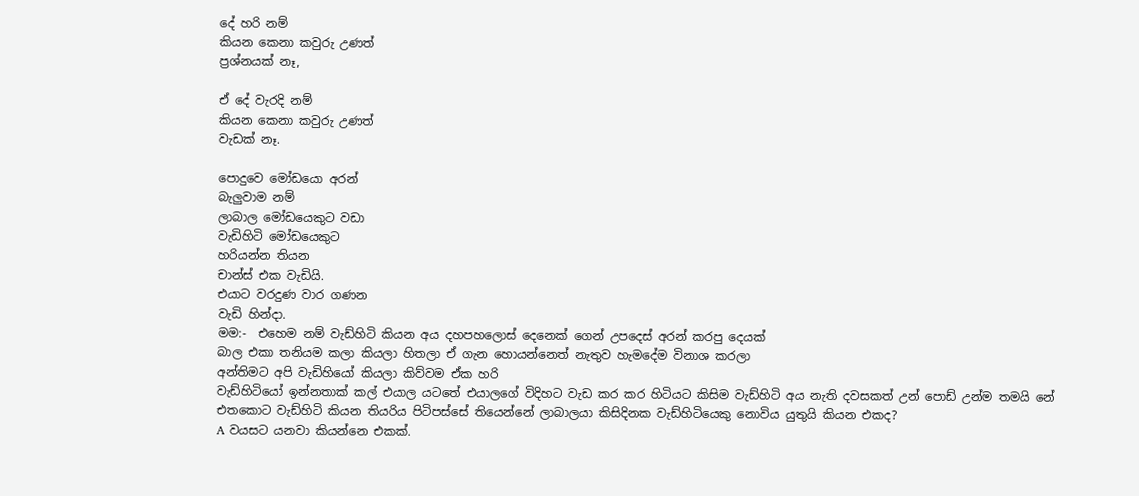දේ හරි නම්
කියන කෙනා කවුරු උණත්
ප්‍රශ්නයක් නෑ,

ඒ දේ වැරදි නම්
කියන කෙනා කවුරු උණත්
වැඩක් නෑ.

පොදුවෙ මෝඩයො අරන්
බැලුවාම නම්
ලාබාල මෝඩයෙකුට වඩා
වැඩිහිටි මෝඩයෙකුට
හරියන්න තියන
චාන්ස් එක වැඩියි.
එයාට වරදුණ වාර ගණන
වැඩි හින්දා.
මම:-  එහෙම නම් වැඩ්හිටි කියන අය දහපහලොස් දෙනෙක් ගෙන් උපදෙස් අරන් කරපු දෙයක්
බාල එකා තනියම කලා කියලා හිතලා ඒ ගැන හොයන්නෙත් නැතුව හැමදේම විනාශ කරලා
අන්තිමට අපි වැඩිහියෝ කියලා කිව්වම ඒක හරි
වැඩ්හිටියෝ ඉන්නතාක් කල් එයාල යටතේ එයාලගේ විදිහට වැඩ කර කර හිටියට කිසිම වැඩ්හිටි අය නැති දවසකත් උන් පොඩ් උන්ම තමයි නේ
එතකොට වැඩ්හිටි කියන තියරිය පිටිපස්සේ තියෙන්නේ ලාබාලයා කිසිදිනක වැඩ්හිටියෙකු නොවිය යුතුයි කියන එකද?
A වයසට යනවා කියන්නෙ එකක්.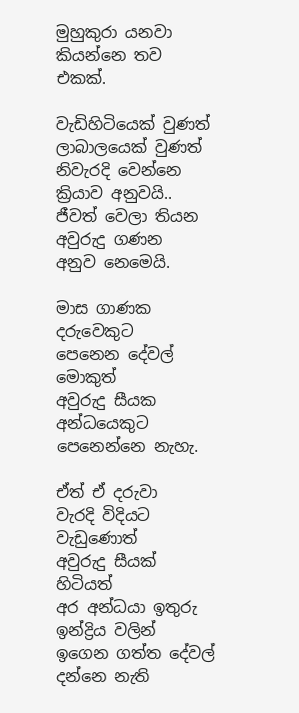මුහුකුරා යනවා කියන්නෙ තව එකක්.

වැඩිහිටියෙක් වුණත්
ලාබාලයෙක් වුණත්
නිවැරදි වෙන්නෙ
ක්‍රියාව අනුවයි..
ජීවත් වෙලා තියන
අවුරුදු ගණන
අනුව නෙමෙයි.

මාස ගාණක දරුවෙකුට
පෙනෙන දේවල් මොකුත්
අවුරුදු සීයක
අන්ධයෙකුට පෙනෙන්නෙ නැහැ.

ඒත් ඒ දරුවා
වැරදි විදියට වැඩුණොත්
අවුරුදු සීයක් හිටියත්
අර අන්ධයා ඉතුරු ඉන්ද්‍රිය වලින්
ඉගෙන ගත්ත දේවල්
දන්නෙ නැති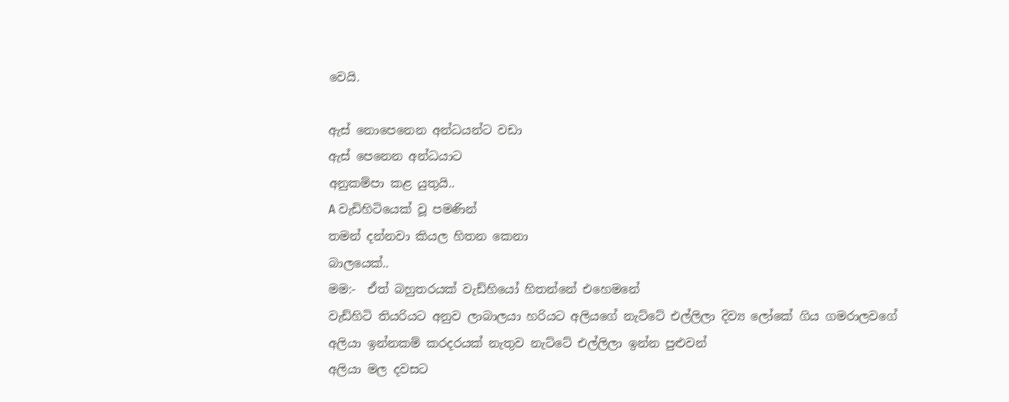වෙයි.

ඇස් නොපෙනෙන අන්ධයන්ට වඩා
ඇස් පෙනෙන අන්ධයාට
අනුකම්පා කළ යුතුයි..
A වැඩිහිටියෙක් වූ පමණින්
තමන් දන්නවා කියල හිතන කෙනා
බාලයෙක්..
මම:-  ඒත් බහුතරයක් වැඩ්හියෝ හිතන්නේ එහෙමනේ
වැඩ්හිටි තියරියට අනුව ලාබාලයා හරියට අලියගේ නැට්ටේ එල්ලිලා දිව්‍ය ලෝකේ ගිය ගමරාලවගේ
අලියා ඉන්නකම් කරදරයක් නැතුව නැට්ටේ එල්ලිලා ඉන්න පුළුවන්
අලියා මල දවසට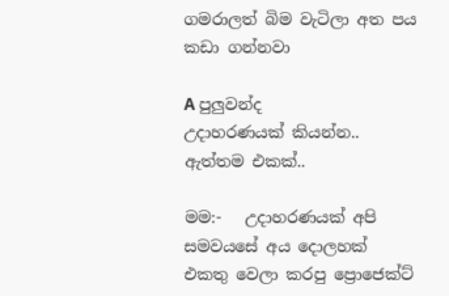ගමරාලත් බිම වැටිලා අත පය කඩා ගන්නවා

A පුලුවන්ද
උදාහරණයක් කියන්න..
ඇත්තම එකක්..

මම:-   උදාහරණයක් අපි සමවයසේ අය දොලහක් එකතු වෙලා කරපු ප්‍රොජෙක්ට්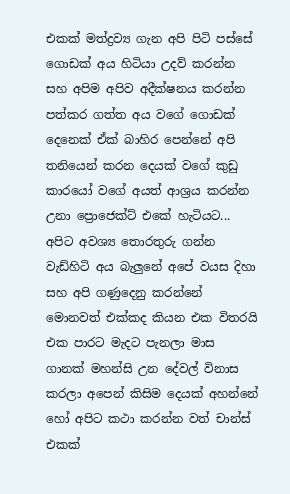එකක් මත්ද්‍රව්‍ය ගැන අපි පිටි පස්සේ ගොඩක් අය හිටියා උදව් කරන්න සහ අපිම අපිව අදීක්ෂනය කරන්න පත්කර ගත්ත අය වගේ ගොඩක් දෙනෙක් ඒක් බාහිර පෙන්නේ අපි තනියෙන් කරන දෙයක් වගේ කුඩු කාරයෝ වගේ අයත් ආශ්‍රය කරන්න උනා ප්‍රොජෙක්ට් එකේ හැටියට... අපිට අවශ්‍ය තොරතුරු ගන්න වැඩ්හිටි අය බැලුනේ අපේ වයස දිහා සහ අපි ගණුදෙනු කරන්නේ මොනවත් එක්කද කියන එක විතරයි එක පාරට මැදට පැනලා මාස ගානක් මහන්සි උන දේවල් විනාස කරලා අපෙන් කිසිම දෙයක් අහන්නේ හෝ අපිට කථා කරන්න වත් චාන්ස් එකක්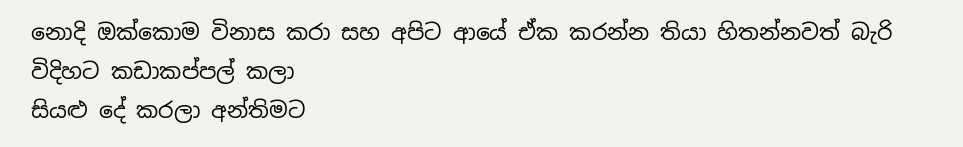නොදි ඔක්කොම විනාස කරා සහ අපිට ආයේ ඒක කරන්න තියා හිතන්නවත් බැරි විදිහට කඩාකප්පල් කලා
සියළු දේ කරලා අන්තිමට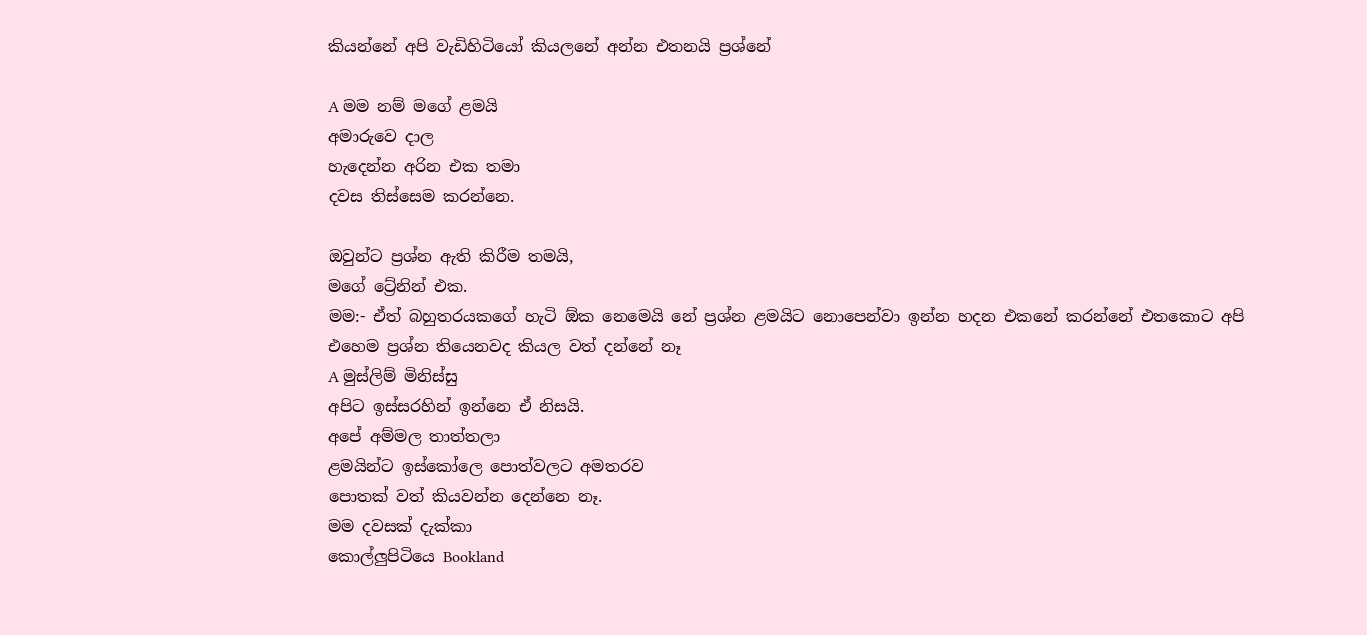කියන්නේ අපි වැඩිහිටියෝ කියලනේ අන්න එතනයි ප්‍රශ්නේ

A මම නම් මගේ ළමයි
අමාරුවෙ දාල
හැදෙන්න අරින එක තමා
දවස තිස්සෙම කරන්නෙ.

ඔවුන්ට ප්‍රශ්න ඇති කිරීම තමයි,
මගේ ට්‍රේනින් එක.
මම:- ඒත් බහුතරයකගේ හැටි ඕක නෙමෙයි නේ ප්‍රශ්න ළමයිට නොපෙන්වා ඉන්න හදන එකනේ කරන්නේ එතකොට අපි එහෙම ප්‍රශ්න තියෙනවද කියල වත් දන්නේ නෑ
A මුස්ලිම් මිනිස්සු
අපිට ඉස්සරහින් ඉන්නෙ ඒ නිසයි.
අපේ අම්මල තාත්තලා
ළමයින්ට ඉස්කෝලෙ පොත්වලට අමතරව
පොතක් වත් කියවන්න දෙන්නෙ නෑ.
මම දවසක් දැක්කා
කොල්ලුපිටියෙ Bookland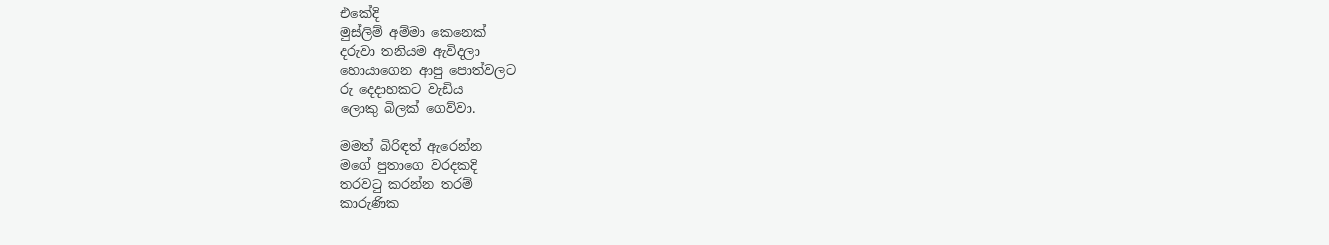එකේදි
මුස්ලිම් අම්මා කෙනෙක්
දරුවා තනියම ඇවිදලා
හොයාගෙන ආපු පොත්වලට
රු දෙදාහකට වැඩිය
ලොකු බිලක් ගෙව්වා.

මමත් බිරිඳත් ඇරෙන්න
මගේ පුතාගෙ වරදකදි
තරවටු කරන්න තරම්
කාරුණික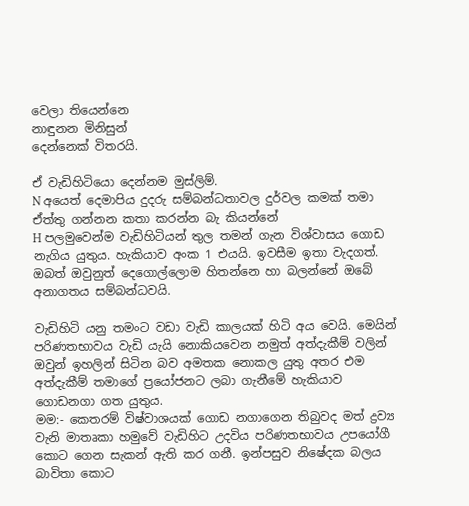වෙලා තියෙන්නෙ
නාඳුනන මිනිසුන්
දෙන්නෙක් විතරයි.

ඒ වැඩිහිටියො දෙන්නම මුස්ලිම්.
N අයෙත් දෙමාපිය දුදරු සම්බන්ධතාවල දුර්වල කමක් තමා ඒත්තු ගන්නන කතා කරන්න බැ කියන්නේ
H පලමුවෙන්ම වැඩිහිටියන් තුල තමන් ගැන විශ්වාසය ගොඩ නැගිය යුතුය. හැකියාව අංක 1 එයයි. ඉවසීම ඉතා වැදගත්. ඔබත් ඔවුනුත් දෙගොල්ලොම හිතන්නෙ හා බලන්නේ ඔබේ අනාගතය සම්බන්ධවයි.

වැඩිහිටි යනු තමංට වඩා වැඩි කාලයක් හිටි අය වෙයි. මෙයින් පරිණතභාවය වැඩි යැයි නොකියවෙන නමුත් අත්දැකීම් වලින් ඔවුන් ඉහලින් සිටින බව අමතක නොකල යුතු අතර එම අත්දැකීම් තමාගේ ප්‍රයෝජනට ලබා ගැනීමේ හැකියාව ගොඩනගා ගත යුතුය.
මම:- කෙතරම් විෂ්වාශයක් ගොඩ නගාගෙන තිබුවද මත් ද්‍රව්‍ය වැනි මාතෘකා හමුවේ වැඩිහිට උදවිය පරිණතභාවය උපයෝගී කොට ගෙන සැකන් ඇති කර ගනී. ඉන්පසුව නිෂේදක බලය බාවිතා කොට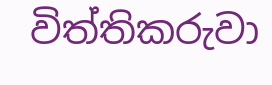විත්තිකරුවා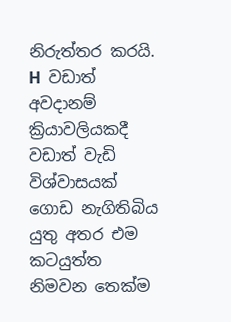නිරුත්තර කරයි.
H  වඩාත් අවදානම් ක්‍රියාවලියකදී වඩාත් වැඩි විශ්වාසයක් ගොඩ නැගිතිබිය යුතු අතර එම කටයුත්ත නිමවන තෙක්ම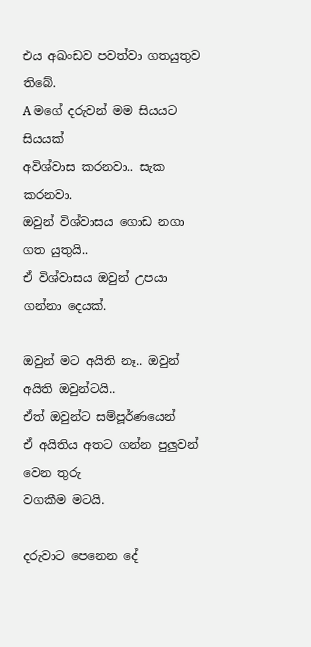එය අඛංඩව පවත්වා ගතයුතුව තිබේ.
A මගේ දරුවන් මම සියයට සියයක්
අවිශ්වාස කරනවා.. සැක කරනවා.
ඔවුන් විශ්වාසය ගොඩ නගා ගත යුතුයි..
ඒ විශ්වාසය ඔවුන් උපයා ගන්නා දෙයක්.

ඔවුන් මට අයිති නෑ.. ඔවුන් අයිති ඔවුන්ටයි..
ඒත් ඔවුන්ට සම්පූර්ණයෙන්
ඒ අයිතිය අතට ගන්න පුලුවන් වෙන තුරු
වගකීම මටයි.

දරුවාට පෙනෙන දේ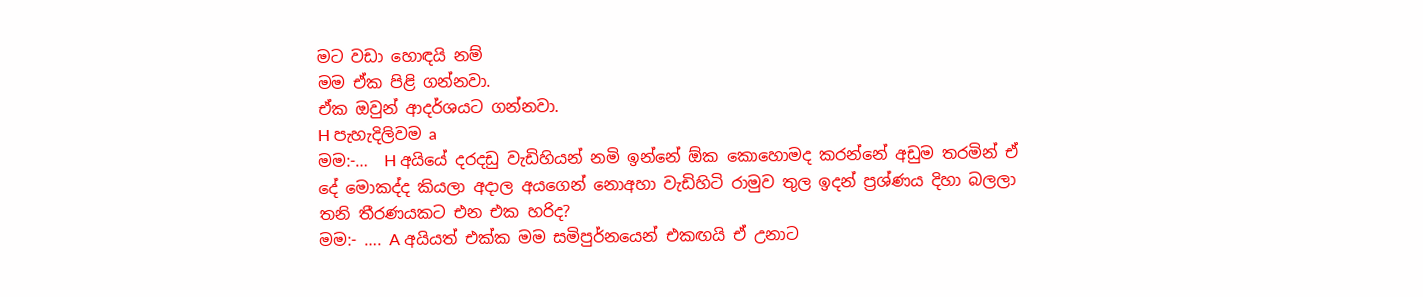මට වඩා හොඳයි නම්
මම ඒක පිළි ගන්නවා.
ඒක ඔවුන් ආදර්ශයට ගන්නවා.
H පැහැදිලිවම a
මම:-…  H අයියේ දරදඩු වැඩිහියන් නමි ඉන්නේ ඕක කොහොමද කරන්නේ අඩුම තරමින් ඒ දේ මොකද්ද කියලා අදාල අයගෙන් නොඅහා වැඩිහිටි රාමුව තුල ඉදන් ප්‍රශ්ණය දිහා බලලා තනි තීරණයකට එන එක හරිද?
මම:- …. A අයියත් එක්ක මම සමිපුර්නයෙන් එකඟයි ඒ උනාට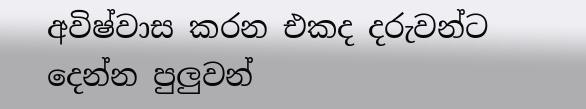අවිෂ්වාස කරන එකද දරුවන්ට දෙන්න පුලුවන්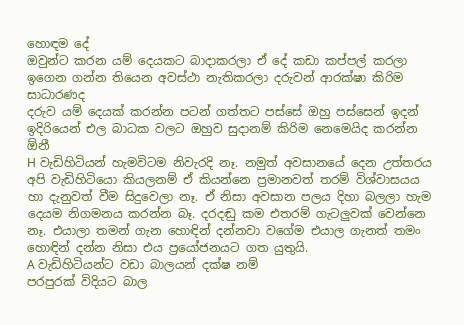හොඳම දේ
ඔවුන්ට කරන යම් දෙයකට බාදාකරලා ඒ දේ කඩා කප්පල් කරලා ඉගෙන ගන්න තියෙන අවස්ථා නැතිකරලා දරුවන් ආරක්ෂා කිරිම සාධාරණද
දරුව යම් දෙයක් කරන්න පටන් ගත්තට පස්සේ ඔහු පස්සෙන් ඉදන් ඉදිරියෙන් එල බාධක වලට ඔහුව සුදානම් කිරිම නෙමෙයිද කරන්න ඕනී
H වැඩිහිටියන් හැමවිටම නිවැරදි නෑ. නමුත් අවසානයේ දෙන උත්තරය අපි වැඩිහිටියො කියලනම් ඒ කියන්නෙ ප්‍රමානවත් තරම් විශ්වාසයය හා දැනුවත් වීම සිදුවෙලා නෑ. ඒ නිසා අවසාන පලය දිහා බලලා හැම දෙයම නිගමනය කරන්න බෑ. දරදඬු කම එතරම් ගැටලුවක් වෙන්නෙ නෑ. එයාලා තමන් ගැන හොඳින් දන්නවා වගේම එයාල ගැනත් තමං හොඳින් දන්න නිසා එය ප්‍රයෝජනයට ගත යුතුයි.
A වැඩිහිටියන්ට වඩා බාලයන් දක්ෂ නම්
පරපුරක් විදියට බාල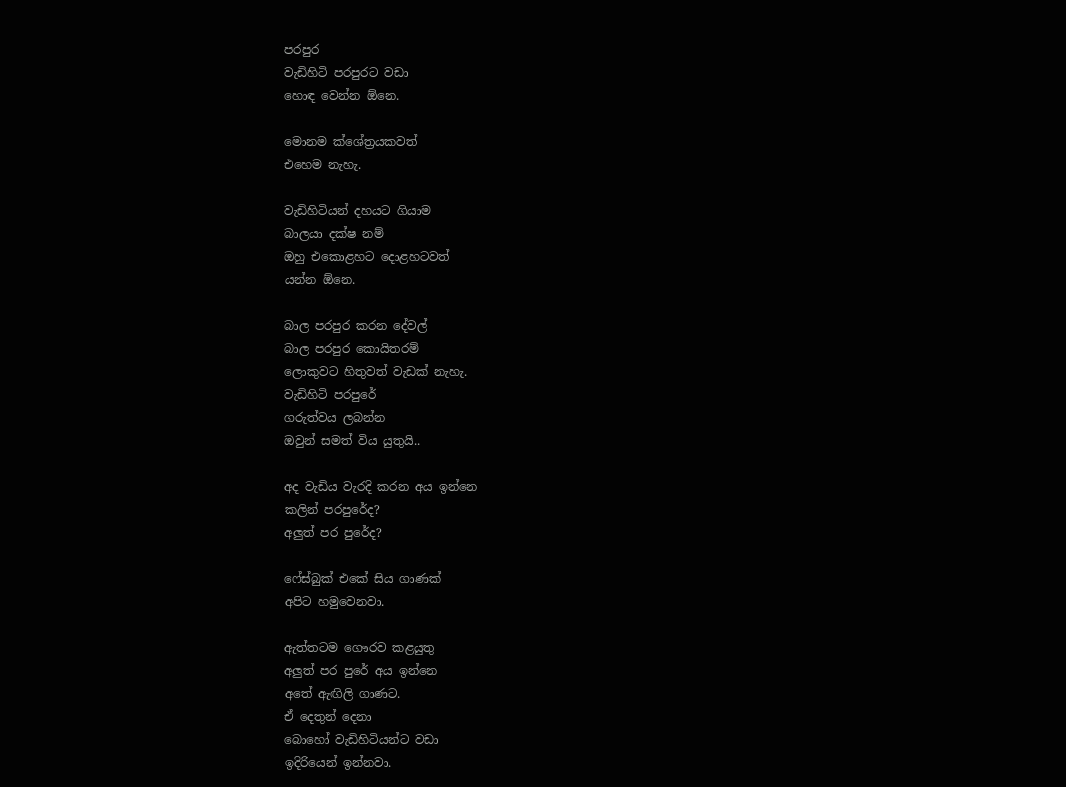පරපුර
වැඩිහිටි පරපුරට වඩා
හොඳ වෙන්න ඕනෙ.

මොනම ක්ශේත්‍රයකවත්
එහෙම නැහැ.

වැඩිහිටියන් දහයට ගියාම
බාලයා දක්ෂ නම්
ඔහු එකොළහට දොළහටවත්
යන්න ඕනෙ.

බාල පරපුර කරන දේවල්
බාල පරපුර කොයිතරම්
ලොකුවට හිතුවත් වැඩක් නැහැ.
වැඩිහිටි පරපුරේ
ගරුත්වය ලබන්න
ඔවුන් සමත් විය යුතුයි..

අද වැඩිය වැරදි කරන අය ඉන්නෙ
කලින් පරපුරේද?
අලුත් පර පුරේද?

ෆේස්බුක් එකේ සිය ගාණක්
අපිට හමුවෙනවා.

ඇත්තටම ගෞරව කළයුතු
අලුත් පර පුරේ අය ඉන්නෙ
අතේ ඇඟිලි ගාණට.
ඒ දෙතුන් දෙනා
බොහෝ වැඩිහිටියන්ට වඩා
ඉදිරියෙන් ඉන්නවා.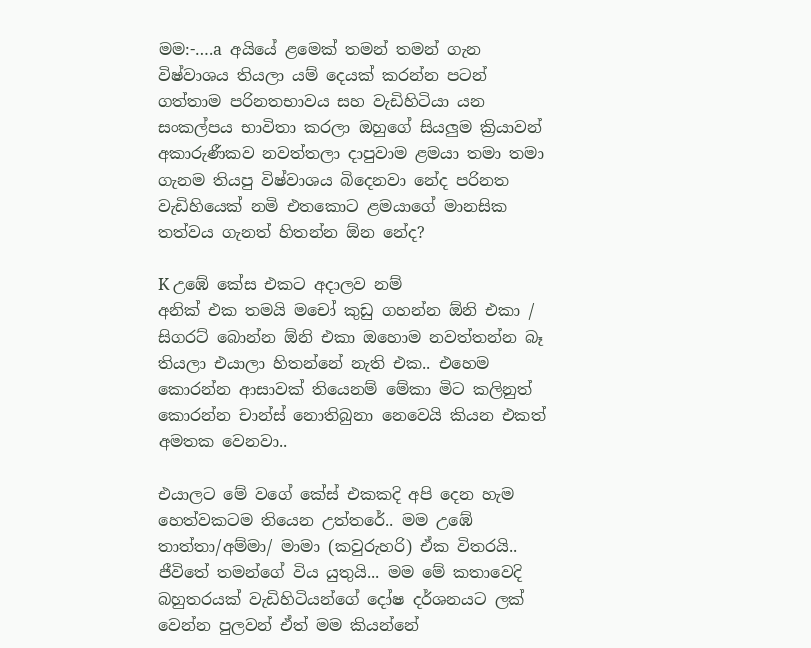මම:-….a  අයියේ ළමෙක් තමන් තමන් ගැන විෂ්වාශය තියලා යම් දෙයක් කරන්න පටන් ගත්තාම පරිනතභාවය සහ වැඩිහිටියා යන සංකල්පය භාවිතා කරලා ඔහුගේ සියලුම ක්‍රියාවන් අකාරුණීකව නවත්තලා දාපුවාම ළමයා තමා තමා ගැනම තියපු විෂ්වාශය බිදෙනවා නේද පරිනත වැඩිහියෙක් නමි එතකොට ළමයාගේ මානසික තත්වය ගැනත් හිතන්න ඕන නේද?

K උඹේ කේස එකට අදාලව නම්
අනික් එක තමයි මචෝ කුඩු ගහන්න ඕනි එකා / සිගරට් බොන්න ඕනි එකා ඔහොම නවත්තන්න බෑ තියලා එයාලා හිතන්නේ නැති එක.. එහෙම කොරන්න ආසාවක් තියෙනම් මේකා මිට කලිනුත් කොරන්න චාන්ස් නොතිබුනා නෙවෙයි කියන එකත් අමතක වෙනවා..

එයාලට මේ වගේ කේස් එකකදි අපි දෙන හැම හෙත්වකටම තියෙන උත්තරේ.. මම උඹේ තාත්තා/අම්මා/ මාමා (කවුරුහරි) ඒක විතරයි.. ජීවිතේ තමන්ගේ විය යුතුයි... මම මේ කතාවෙදි බහුතරයක් වැඩිහිටියන්ගේ දෝෂ දර්ශනයට ලක් වෙන්න පුලවන් ඒත් මම කියන්නේ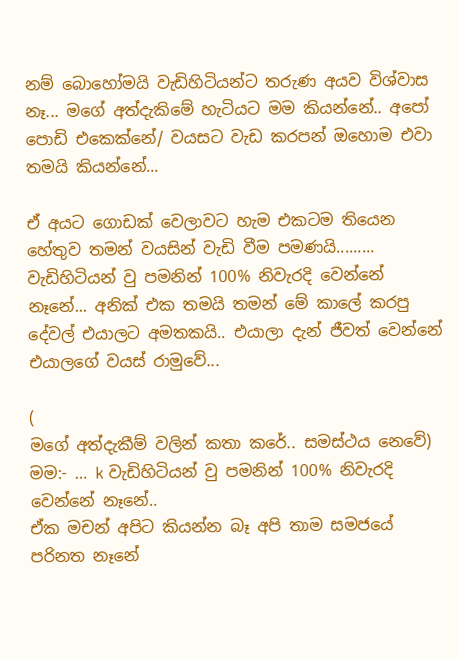නම් බොහෝමයි වැඩිහිටියන්ට තරුණ අයව විශ්වාස නෑ... මගේ අත්දැකිමේ හැටියට මම කියන්නේ.. අපෝ පොඩි එකෙක්නේ/ වයසට වැඩ කරපන් ඔහොම එවා තමයි කියන්නේ...

ඒ අයට ගොඩක් වෙලාවට හැම එකටම තියෙන හේතුව තමන් වයසින් වැඩි වීම පමණයි.........
වැඩිහිටියන් වු පමනින් 100% නිවැරදි වෙන්නේ නෑනේ... අනික් එක තමයි තමන් මේ කාලේ කරපු දේවල් එයාලට අමතකයි.. එයාලා දැන් ජීවත් වෙන්නේ එයාලගේ වයස් රාමුවේ...

(
මගේ අත්දැකීම් වලින් කතා කරේ.. සමස්ථය නෙවේ)
මම:- … k වැඩිහිටියන් වු පමනින් 100% නිවැරදි වෙන්නේ නෑනේ..
ඒක මචන් අපිට කියන්න බෑ අපි තාම සමජයේ පරිනත නෑනේ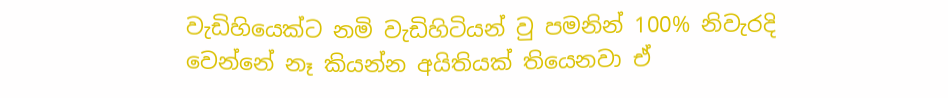වැඩිහියෙක්ට නමි වැඩිහිටියන් වු පමනින් 100% නිවැරදි වෙන්නේ නෑ කියන්න අයිතියක් තියෙනවා ඒ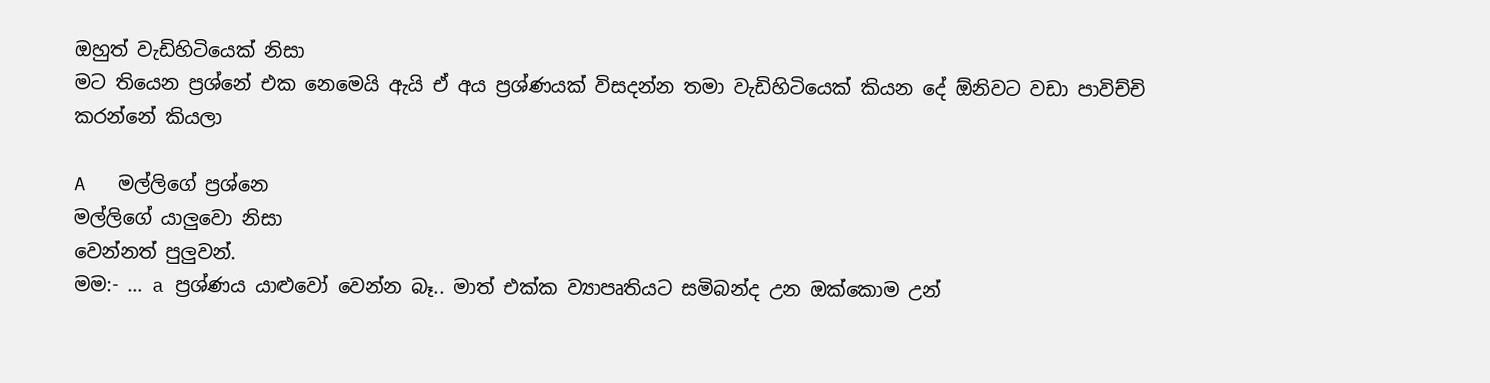ඔහුත් වැඩිහිටියෙක් නිසා
මට තියෙන ප්‍රශ්නේ එක නෙමෙයි ඇයි ඒ අය ප්‍රශ්ණයක් විසදන්න තමා වැඩිහිටියෙක් කියන දේ ඕනිවට වඩා පාවිච්චි කරන්නේ කියලා

A   මල්ලිගේ ප්‍රශ්නෙ
මල්ලිගේ යාලුවො නිසා
වෙන්නත් පුලුවන්.
මම:- … a ප්‍රශ්ණය යාළුවෝ වෙන්න බෑ.. මාත් එක්ක ව්‍යාපෘතියට සමිබන්ද උන ඔක්කොම උන්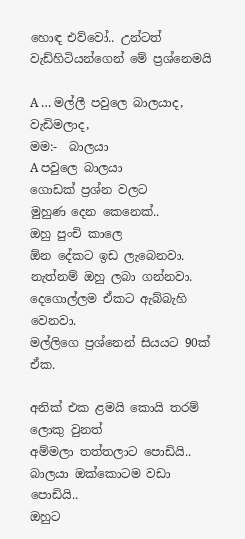හොඳ එව්වෝ.. උන්ටත් වැඩ්හිටියන්ගෙන් මේ ප්‍රශ්නෙමයි

A … මල්ලී පවුලෙ බාලයාද, වැඩිමලාද,
මම:-  බාලයා
A පවුලෙ බාලයා
ගොඩක් ප්‍රශ්න වලට
මුහුණ දෙන කෙනෙක්..
ඔහු පුංචි කාලෙ
ඕන දේකට ඉඩ ලැබෙනවා.
නැත්නම් ඔහු ලබා ගන්නවා.
දෙගොල්ලම ඒකට ඇබ්බැහි වෙනවා.
මල්ලිගෙ ප්‍රශ්නෙන් සියයට 90ක් ඒක.

අනික් එක ළමයි කොයි තරම් ලොකු වුනත්
අම්මලා තත්තලාට පොඩියි..
බාලයා ඔක්කොටම වඩා පොඩියි..
ඔහුට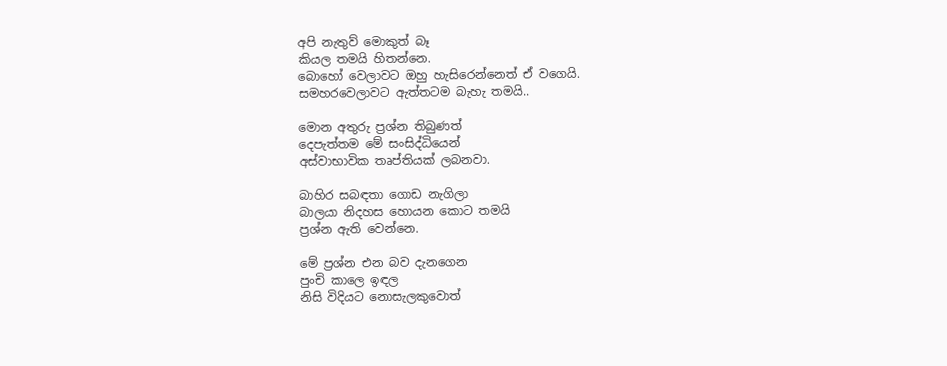අපි නැතුව් මොකුත් බෑ
කියල තමයි හිතන්නෙ.
බොහෝ වෙලාවට ඔහු හැසිරෙන්නෙත් ඒ වගෙයි.
සමහරවෙලාවට ඇත්තටම බැහැ තමයි..

මොන අතුරු ප්‍රශ්න තිබුණත්
දෙපැත්තම මේ සංසිද්ධියෙන්
අස්වාභාවික තෘප්තියක් ලබනවා.

බාහිර සබඳතා ගොඩ නැගිලා
බාලයා නිදහස හොයන කොට තමයි
ප්‍රශ්න ඇති වෙන්නෙ.

මේ ප්‍රශ්න එන බව දැනගෙන
පුංචි කාලෙ ඉඳල
නිසි විදියට නොසැලකුවොත්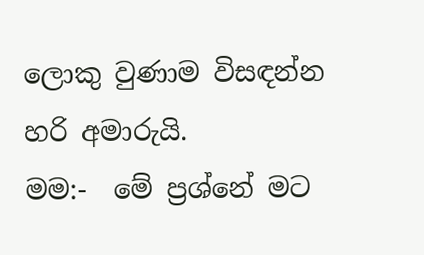ලොකු වුණාම විසඳන්න
හරි අමාරුයි.
මම:-  මේ ප්‍රශ්නේ මට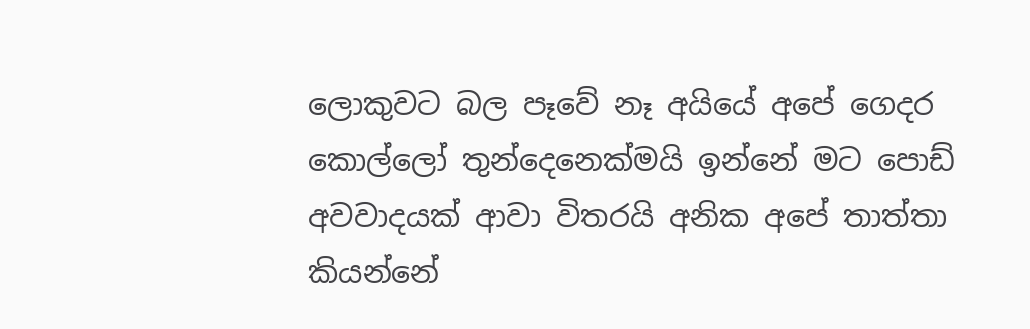ලොකුවට බල පෑවේ නෑ අයියේ අපේ ගෙදර කොල්ලෝ තුන්දෙනෙක්මයි ඉන්නේ මට පොඩ් අවවාදයක් ආවා විතරයි අනික අපේ තාත්තා කියන්නේ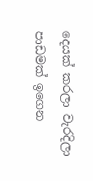දෙයක් කරලා වැරදිලා පාඩමක් ඉගෙන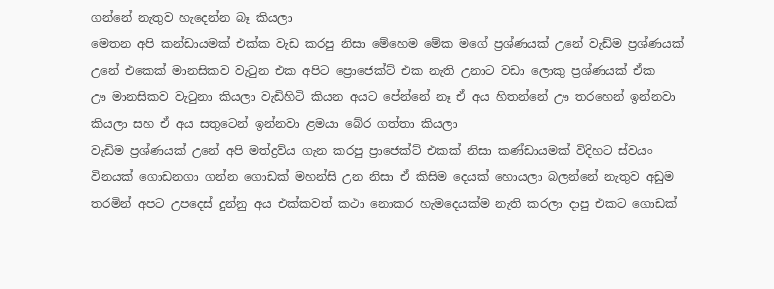ගන්නේ නැතුව හැදෙන්න බෑ කියලා
මෙතන අපි කන්ඩායමක් එක්ක වැඩ කරපු නිසා මේහෙම මේක මගේ ප්‍රශ්ණයක් උනේ වැඩ්ම ප්‍රශ්ණයක් උනේ එකෙක් මානසිකව වැටුන එක අපිට ප්‍රොජෙක්ට් එක නැති උනාට වඩා ලොකු ප්‍රශ්ණයක් ඒක
ඌ මානසිකව වැටුනා කියලා වැඩිහිටි කියන අයට පේන්නේ නෑ ඒ අය හිතන්නේ ඌ තරහෙන් ඉන්නවා කියලා සහ ඒ අය සතුටෙන් ඉන්නවා ළමයා බේර ගත්තා කියලා
වැඩිම ප්‍රශ්ණයක් උනේ අපි මත්ද්‍රව්ය ගැන කරපු ප්‍රාජෙක්ට් එකක් නිසා කණ්ඩායමක් විදිහට ස්වයං විනයක් ගොඩනගා ගන්න ගොඩක් මහන්සි උන නිසා ඒ කිසිම දෙයක් හොයලා බලන්නේ නැතුව අඩුම තරමින් අපට උපදෙස් දුන්නු අය එක්කවත් කථා නොකර හැමදෙයක්ම නැති කරලා දාපු එකට ගොඩක්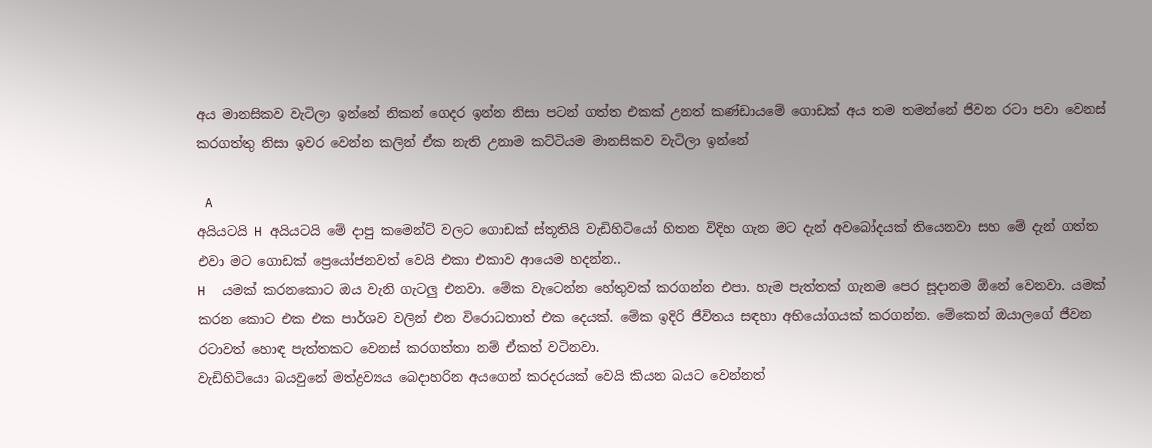අය මානසිකව වැටිලා ඉන්නේ නිකන් ගෙදර ඉන්න නිසා පටන් ගත්ත එකක් උනත් කණ්ඩායමේ ගොඩක් අය තම තමන්නේ ජිවන රටා පවා වෙනස් කරගත්තු නිසා ඉවර වෙන්න කලින් ඒක නැති උනාම කට්ටියම මානසිකව වැටිලා ඉන්නේ

 A
අයියටයි H අයියටයි මේ දාපු කමෙන්ට් වලට ගොඩක් ස්තූතියි වැඩිහිටියෝ හිතන විදිහ ගැන මට දැන් අවබෝදයක් තියෙනවා සහ මේ දැන් ගත්ත එවා මට ගොඩක් ප්‍රෙයෝජනවත් වෙයි එකා එකාව ආයෙම හදන්න..
H  යමක් කරනකොට ඔය වැනි ගැටලු එනවා. මේක වැටෙන්න හේතුවක් කරගන්න එපා. හැම පැත්තක් ගැනම පෙර සූදානම ඕනේ වෙනවා. යමක් කරන කොට එක එක පාර්ශව වලින් එන විරොධතාත් එක දෙයක්. මේක ඉදිරි ජීවිතය සඳහා අභියෝගයක් කරගන්න. මේකෙන් ඔයාලගේ ජීවන රටාවත් හොඳ පැත්තකට වෙනස් කරගත්තා නම් ඒකත් වටිනවා.
වැඩිහිටියො බයවුනේ මත්ද්‍රව්‍යය බෙදාහරින අයගෙන් කරදරයක් වෙයි කියන බයට වෙන්නත්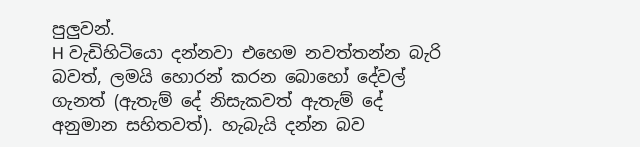පුලුවන්.
H වැඩිහිටියො දන්නවා එහෙම නවත්තන්න බැරි බවත්, ලමයි හොරන් කරන බොහෝ දේවල් ගැනත් (ඇතැම් දේ නිසැකවත් ඇතැම් දේ අනුමාන සහිතවත්). හැබැයි දන්න බව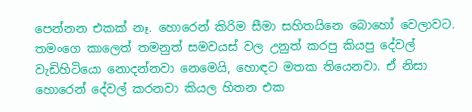පෙන්නන එකක් නෑ. හොරෙන් කිරිම සීමා සහිතයිනෙ බොහෝ වෙලාවට. තමංගෙ කාලෙත් තමනුත් සමවයස් වල උනුත් කරපු කියපු දේවල් වැඩිහිටියො නොදන්නවා නෙමෙයි, හොඳට මතක තියෙනවා. ඒ නිසා හොරෙන් දේවල් කරනවා කියල හිතන එක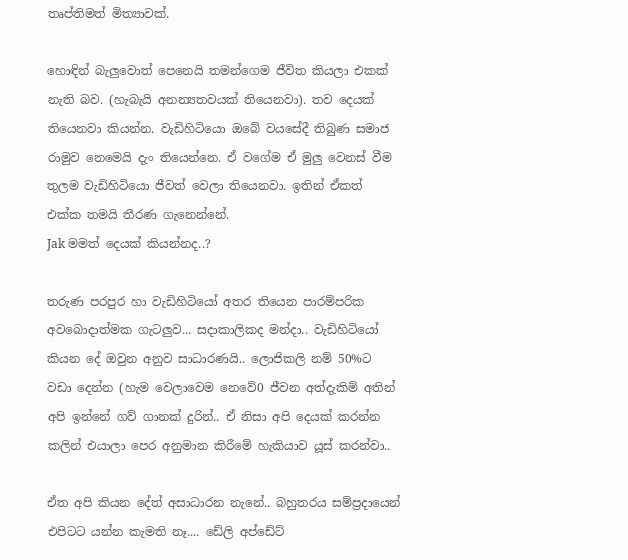තෘප්තිමත් මිත්‍යාවක්.

හොඳින් බැලුවොත් පෙනෙයි තමන්ගෙම ජීවිත කියලා එකක් නැති බව. (හැබැයි අනන්‍යතවයක් තියෙනවා). තව දෙයක් තියෙනවා කියන්න. වැඩිහිටියො ඔබේ වයසේදී තිබුණ සමාජ රාමුව නෙමෙයි දැං තියෙන්නෙ. ඒ වගේම ඒ මුලු වෙනස් වීම තුලම වැඩිහිටියො ජීවත් වෙලා තියෙනවා. ඉතින් ඒකත් එක්ක තමයි තීරණ ගැනෙන්නේ.
Jak මමත් දෙයක් කියන්නද..?

තරුණ පරපුර හා වැඩිහිටියෝ අතර තියෙන පාරම්පරික අවබොදාත්මක ගැටලුව... සදාකාලිකද මන්දා.. වැඩිහිටියෝ කියන දේ ඔවුන අනුව සාධාරණයි.. ලොජිකලි නම් 50%ට වඩා දෙන්න (හැම වෙලාවෙම නෙවේ0 ජීවන අත්දැකිම් අතින් අපි ඉන්නේ ගව් ගානක් දුරින්.. ඒ නිසා අපි දෙයක් කරන්න කලින් එයාලා පෙර අනුමාන කිරීමේ හැකියාව යූස් කරන්වා..

ඒත අපි කියන දේත් අසාධාරන නැනේ.. බහුතරය සම්ප්‍රදායෙන් එපිටට යන්න කැමති නෑ.... ඩේලි අප්ඩේට්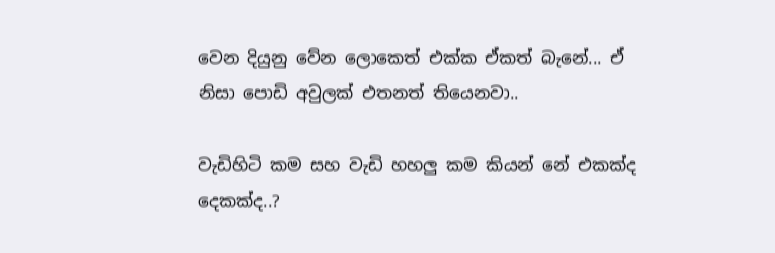වෙන දියුනු වේන ලොකෙත් එක්ක ඒකත් බැනේ... ඒ නිසා පොඩි අවුලක් එතනත් තියෙනවා..

වැඩිහිටි කම සහ වැඩි හහලු කම කියන් නේ එකක්ද දෙකක්ද..?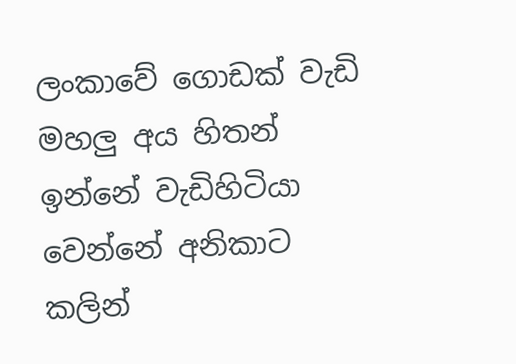ලංකාවේ ගොඩක් වැඩි මහලු අය හිතන් ඉන්නේ වැඩිහිටියා වෙන්නේ අනිකාට කලින්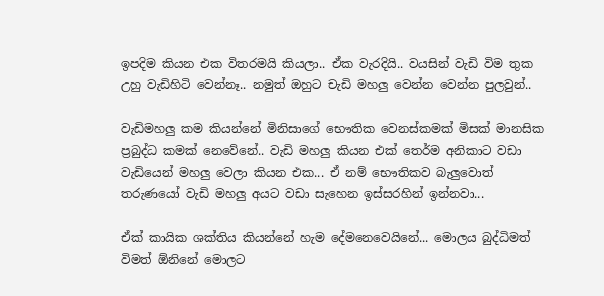ඉපදිම කියන එක විතරමයි කියලා.. ඒක වැරදියි.. වයසින් වැඩි විම තුක උහු වැඩිහිටි වෙන්නෑ.. නමුත් ඔහුට චැඩි මහලු වෙන්න වෙන්න පුලවුන්..

වැඩිමහලු කම කියන්නේ මිනිසාගේ භෞතික වෙනස්කමක් මිසක් මානසික ප්‍රබුද්ධ කමක් නෙවේනේ.. වැඩි මහලු කියන එක් තෙර්ම අනිකාට වඩා වැඩියෙන් මහලු වෙලා කියන එක... ඒ නම් භෞතිකව බැලුවොත් තරුණයෝ වැඩි මහලු අයට වඩා සැහෙන ඉස්සරහින් ඉන්නවා...

ඒක් කායික ශක්තිය කියන්නේ හැම දේමනෙවෙයිනේ... මොලය බුද්ධිමත් විමත් ඕනිනේ මොලට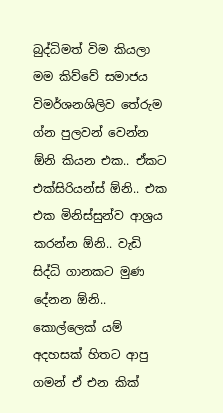බුද්ධිමත් විම කියලා මම කිව්වේ සමාජය විමර්ශනශිලිව තේරුම ග්න පුලවන් වෙන්න ඕනි කියන එක.. ඒකට එක්සිරියන්ස් ඕනි.. එක එක මිනිස්සුන්ව ආශ්‍රය කරන්න ඕනි.. වැඩි සිද්ධි ගානකට මුණ දේනන ඕනි.. කොල්ලෙක් යම් අදහසක් හිතට ආපු ගමන් ඒ එන කික්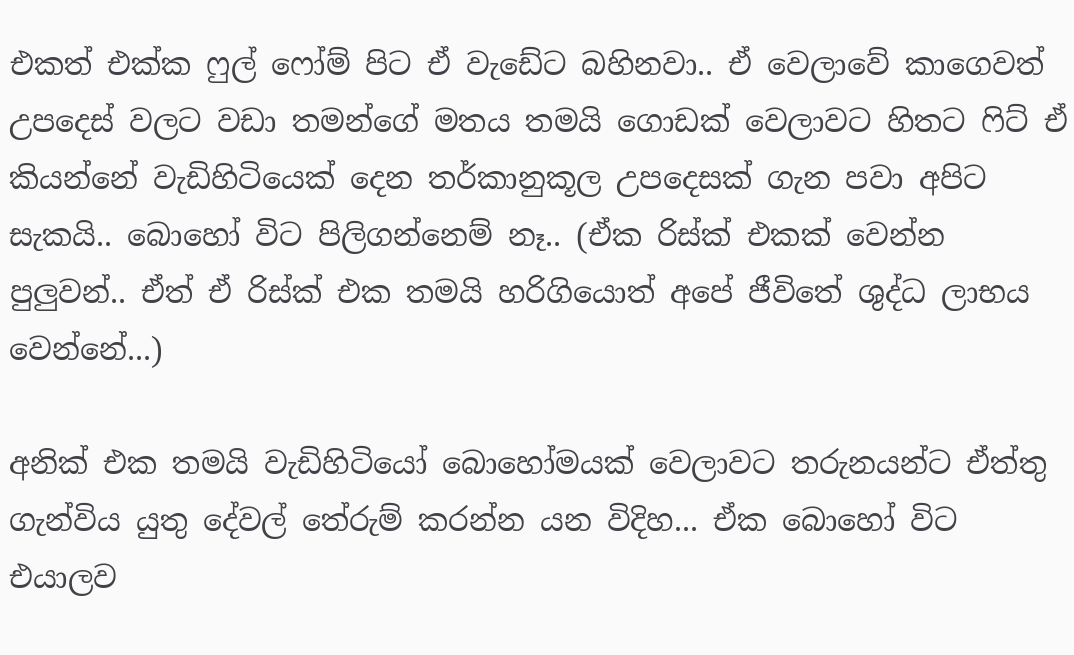එකත් එක්ක ෆුල් ෆෝම් පිට ඒ වැඩේට බහිනවා.. ඒ වෙලාවේ කාගෙවත් උපදෙස් වලට වඩා තමන්ගේ මතය තමයි ගොඩක් වෙලාවට හිතට ෆිට් ඒ කියන්නේ වැඩිහිටියෙක් දෙන තර්කානුකූල උපදෙසක් ගැන පවා අපිට සැකයි.. බොහෝ විට පිලිගන්නෙම් නෑ.. (ඒක රිස්ක් එකක් වෙන්න පුලුවන්.. ඒත් ඒ රිස්ක් එක තමයි හරිගියොත් අපේ ජීවිතේ ශුද්ධ ලාභය වෙන්නේ...)

අනික් එක තමයි වැඩිහිටියෝ බොහෝමයක් වෙලාවට තරුනයන්ට ඒත්තු ගැන්විය යුතු දේවල් තේරුම් කරන්න යන විදිහ... ඒක බොහෝ විට එයාලව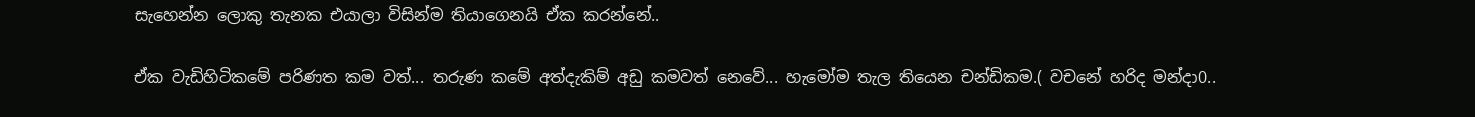සැහෙන්න ලොකු තැනක එයාලා විසින්ම තියාගෙනයි ඒක කරන්නේ..

ඒක වැඩිහිටිකමේ පරිණත කම වත්... තරුණ කමේ අත්දැකිම් අඩු කමවත් නෙවේ... හැමෝම තැල තියෙන චන්ඩිකම.( වචනේ හරිද මන්දා0..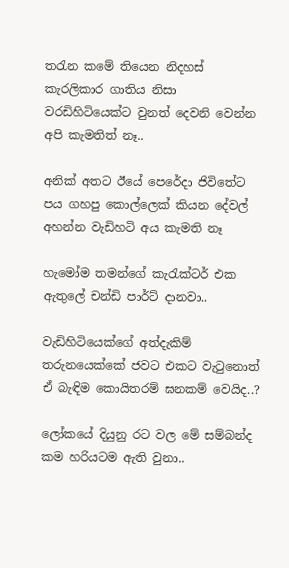තරැන කමේ තියෙන නිදහස් කැරලිකාර ගාතිය නිසා වරඩිහිටියෙක්ට වුනත් දෙවනි වෙන්න අපි කැමතිත් නෑ..

අනික් අතට ඊයේ පෙරේදා ජිවිතේට පය ගහපු කොල්ලෙක් කියන දේවල් අහන්න වැඩිහටි අය කැමති නෑ

හැමෝම තමන්ගේ කැරැක්ටර් එක ඇතුලේ චන්ඩි පාර්ට් දානවා..

වැඩිහිටියෙක්ගේ අත්දැකිම් තරුනයෙක්කේ ජවට එකට වැටුනොත් ඒ බැඳිම කොයිතරම් ඝනකම් වෙයිද..?

ලෝකයේ දියුනු රට වල මේ සම්බන්ද කම හරියටම ඇති වුනා..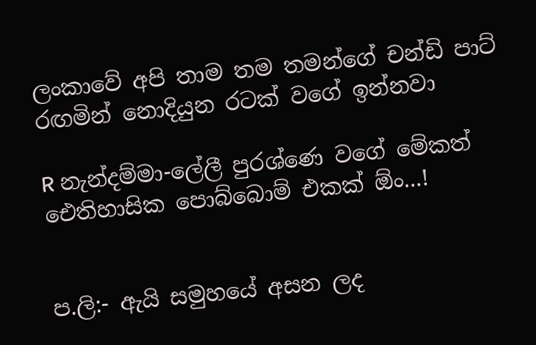ලංකාවේ අපි තාම තම තමන්ගේ චන්ඩි පාට් රඟමින් නොදියුන රටක් වගේ ඉන්නවා

R නැන්දම්මා-ලේලී පුරශ්ණෙ වගේ මේකත් ඓතිහාසික පොබ්බොම් එකක් ඕං...!


ප.ලි:- ඇයි සමුහයේ අසන ලද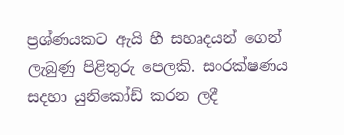ප්‍රශ්ණයකට ඇයි හී සහෘදයන් ගෙන් ලැබුණු පිළිතුරු පෙලකි. සංරක්ෂණය සදහා යුනිකෝඩ් කරන ලදී